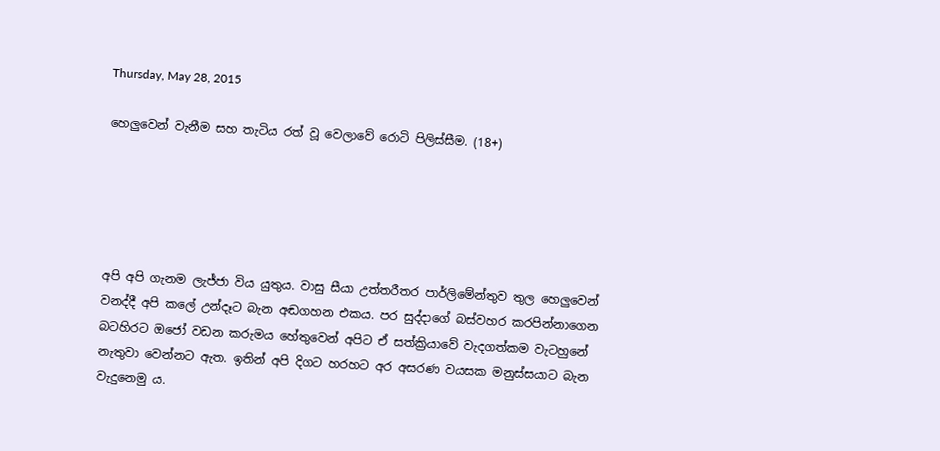Thursday, May 28, 2015

හෙලුවෙන් වැනීම සහ තැටිය රත් වූ වෙලාවේ රොටි පිලිස්සීම. (18+)





අපි අපි ගැනම ලැජ්ජා විය යුතුය. වාසු සීයා උත්තරීතර පාර්ලිමේන්තුව තුල හෙලුවෙන් වනද්දී අපි කලේ උන්දෑට බැන අඬගහන එකය. පර සුද්දාගේ බස්වහර කරපින්නාගෙන බටහිරට ඔජෝ වඩන කරුමය හේතුවෙන් අපිට ඒ සත්ක්‍රියාවේ වැදගත්කම වැටහුනේ නැතුවා වෙන්නට ඇත. ඉතින් අපි දිගට හරහට අර අසරණ වයසක මනුස්සයාට බැන වැදුනෙමු ය.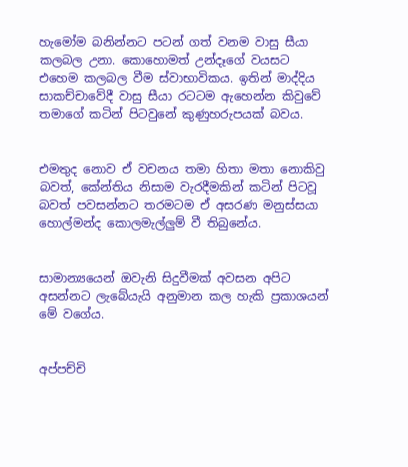හැමෝම බනින්නට පටන් ගත් වනම වාසු සීයා කලබල උනා. කොහොමත් උන්දෑගේ වයසට එහෙම කලබල වීම ස්වාභාවිකය. ඉතින් මාද්දිය සාකච්චාවේදී වාසු සීයා රටටම ඇහෙන්න කිවුවේ තමාගේ කටින් පිටවුනේ කුණුහරුපයක් බවය.


එමතුද නොව ඒ වචනය තමා හිතා මතා නොකිවු බවත්, කේන්තිය නිසාම වැරදීමකින් කටින් පිටවූ බවත් පවසන්නට තරමටම ඒ අසරණ මනුස්සයා හොල්මන්ද කොලමැල්ලුම් වී තිබුනේය.


සාමාන්‍යයෙන් ඔවැනි සිදුවීමක් අවසන අපිට අසන්නට ලැබේයැයි අනුමාන කල හැකි ප්‍රකාශයන් මේ වගේය.


අප්පච්චි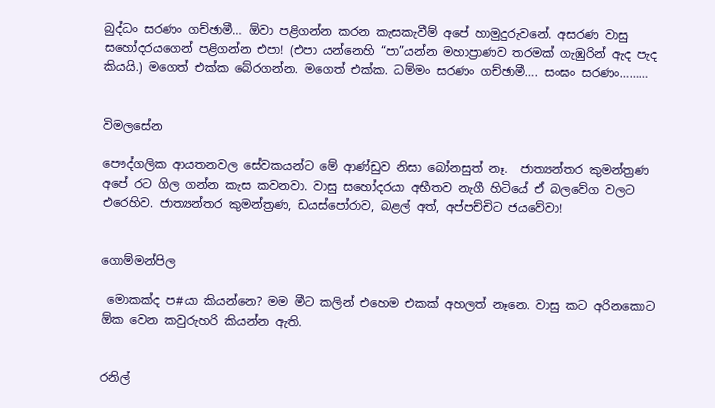බුද්ධං සරණං ගච්ඡාමී… ඕවා පළිගන්න කරන කැසකැවීම් අපේ හාමුදුරුවනේ. අසරණ වාසු සහෝදරයගෙන් පළිගන්න එපා! (එපා යන්නෙහි “පා”යන්න මහාප්‍රාණව තරමක් ගැඹුරින් ඇද පැද කියයි.) මගෙත් එක්ක බේරගන්න. මගෙත් එක්ක. ධම්මං සරණං ගච්ඡාමී…. සංඝං සරණං………


විමලසේන

පෞද්ගලික ආයතනවල සේවකයන්ට මේ ආණ්ඩුව නිසා බෝනසුත් නෑ.  ජාත්‍යන්තර කුමන්ත්‍රණ අපේ රට ගිල ගන්න කැස කවනවා. වාසු සහෝදරයා අභීතව නැගී හිටියේ ඒ බලවේග වලට එරෙහිව. ජාත්‍යන්තර කුමන්ත්‍රණ, ඩයස්පෝරාව, බළල් අත්, අප්පච්චිට ජයවේවා!


ගොම්මන්පිල

 මොකක්ද ප#යා කියන්නෙ? මම මීට කලින් එහෙම එකක් අහලත් නෑනෙ. වාසු කට අරිනකොට ඕක වෙන කවුරුහරි කියන්න ඇති.


රනිල්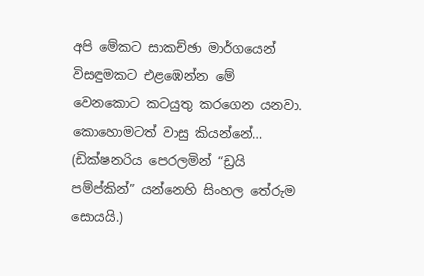අපි මේකට සාකච්ඡා මාර්ගයෙන් විසඳුමකට එළඹෙන්න මේ වෙනකොට කටයුතු කරගෙන යනවා. කොහොමටත් වාසු කියන්නේ… (ඩික්ෂනරිය පෙරලමින් “ඩ්‍රයි පම්ප්කින්” යන්නෙහි සිංහල තේරුම සොයයි.)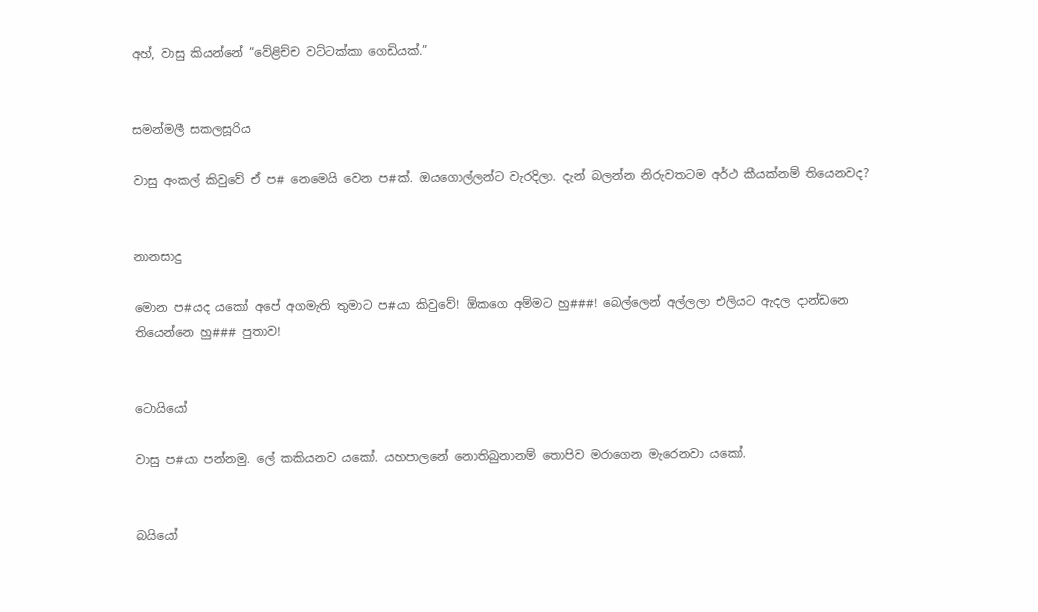අහ්, වාසු කියන්නේ “වේළිච්ච වට්ටක්කා ගෙඩියක්.”


සමන්මලී සකලසූරිය

වාසු අංකල් කිවුවේ ඒ ප# නෙමෙයි වෙන ප#ක්. ඔයගොල්ලන්ට වැරදිලා. දැන් බලන්න නිරුවතටම අර්ථ කීයක්නම් තියෙනවද?


නානසාදු

මොන ප#යද යකෝ අපේ අගමැති තුමාට ප#යා කිවුවේ! ඕකගෙ අම්මට හු###! බෙල්ලෙන් අල්ලලා එලියට ඇදල දාන්ඩනෙ තියෙන්නෙ හු### පුතාව!


ටොයියෝ

වාසු ප#යා පන්නමු. ලේ කකියනව යකෝ. යහපාලනේ නොතිබුනානම් තොපිව මරාගෙන මැරෙනවා යකෝ.


බයියෝ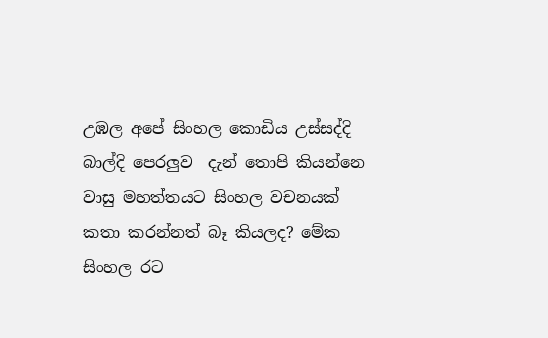උඹල අපේ සිංහල කොඩිය උස්සද්දි බාල්දි පෙරලුව  දැන් තොපි කියන්නෙ වාසු මහත්තයට සිංහල වචනයක් කතා කරන්නත් බෑ කියලද? මේක සිංහල රට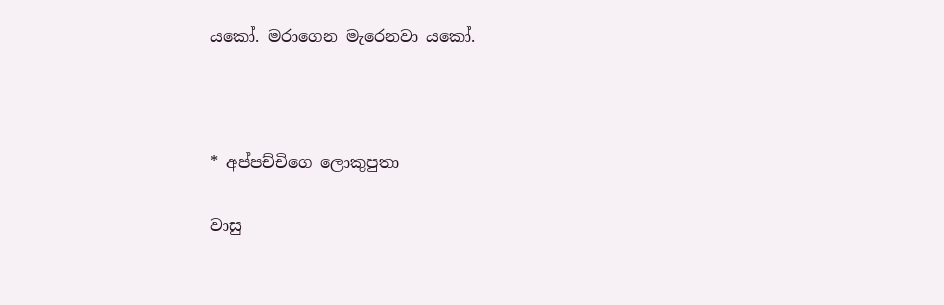යකෝ. මරාගෙන මැරෙනවා යකෝ.



* අප්පච්චිගෙ ලොකුපුතා

වාසු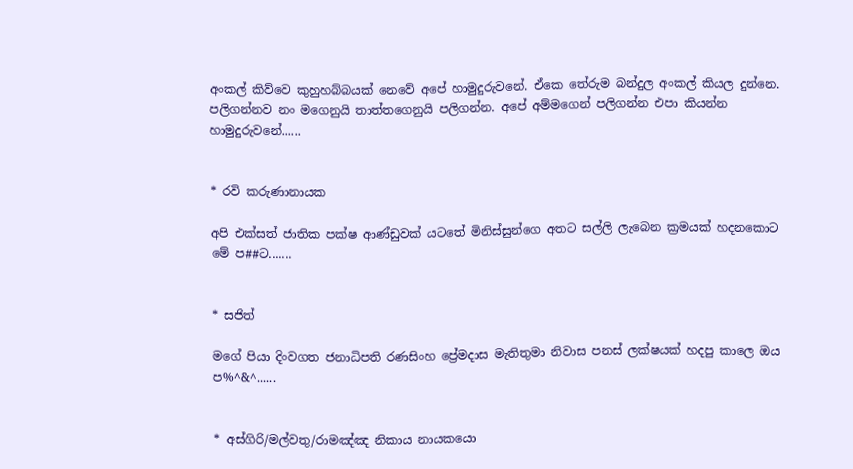අංකල් කිව්වෙ කුහුහබ්බයක් නෙවේ අපේ හාමුදුරුවනේ. ඒකෙ තේරුම බන්දුල අංකල් කියල දුන්නෙ. පලිගන්නව නං මගෙනුයි තාත්තගෙනුයි පලිගන්න. අපේ අම්මගෙන් පලිගන්න එපා කියන්න හාමුදුරුවනේ......


* රවි කරුණානායක

අපි එක්සත් ජාතික පක්ෂ ආණ්ඩුවක් යටතේ මිනිස්සුන්ගෙ අතට සල්ලි ලැබෙන ක්‍රමයක් හදනකොට මේ ප##ට.......


* සජිත්

මගේ පියා දිංවගත ජනාධිපති රණසිංහ ප්‍රේමදාස මැතිතුමා නිවාස පනස් ලක්ෂයක් හදපු කාලෙ ඔය ප%^&^......


* අස්ගිරි/මල්වතු/රාමඤ්ඤ නිකාය නායකයො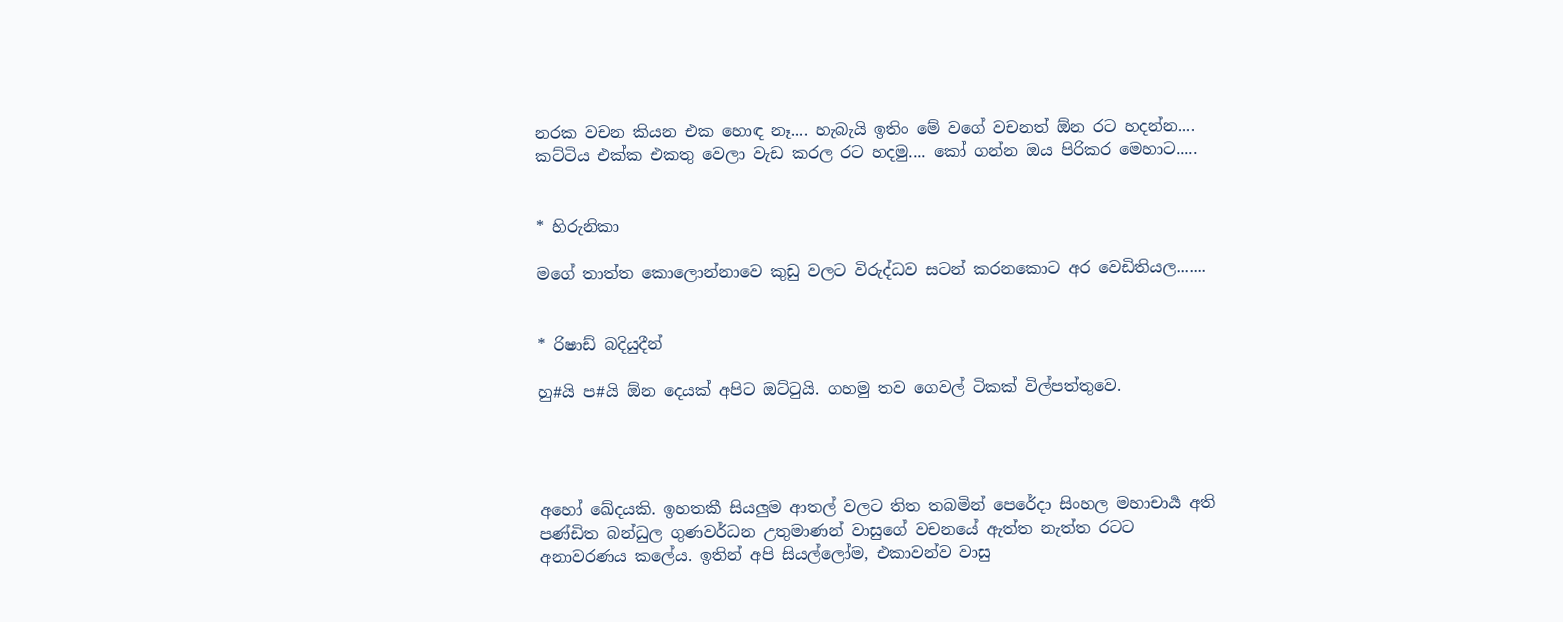නරක වචන කියන එක හොඳ නෑ.... හැබැයි ඉතිං මේ වගේ වචනත් ඕන රට හදන්න.... කට්ටිය එක්ක එකතු වෙලා වැඩ කරල ර‍ට හදමු.... කෝ ගන්න ඔය පිරිකර මෙහාට.....


* හිරුනිකා

මගේ තාත්ත කොලොන්න‍ාවෙ කුඩු වලට විරුද්ධව සටන් කරනකොට අර වෙඩිතියල.......


* රිෂාඩ් බදියුදීන්

හු#යි ප#යි ඕන දෙයක් අපිට ඔට්ටුයි. ගහමු තව ගෙවල් ටිකක් විල්පත්තුවෙ.




අහෝ ඛේදයකි. ඉහතකී සියලුම ආතල් වලට තිත තබමින් පෙරේදා සිංහල මහාචාර්‍ය අති පණ්ඩිත බන්ධුල ගුණවර්ධන උතුමාණන් වාසුගේ වචනයේ ඇත්ත නැත්ත රටට අනාවරණය කලේය. ඉතින් අපි සියල්ලෝම, එකාවන්ව වාසු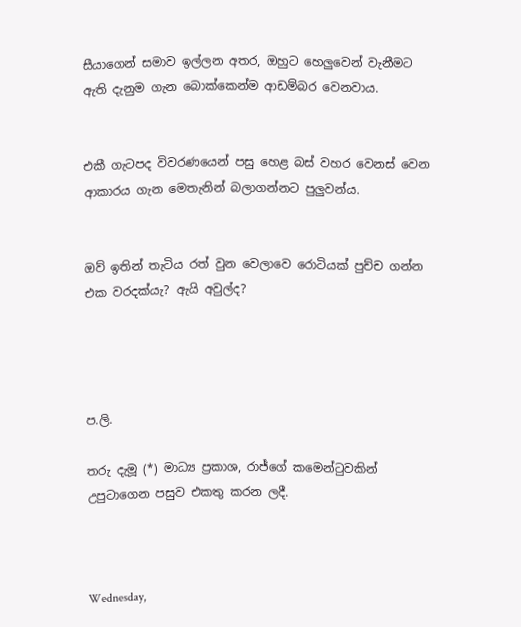සීයාගෙන් සමාව ඉල්ලන අතර, ඔහුට හෙලුවෙන් වැනීමට ඇති දැනුම ගැන බොක්කෙන්ම ආඩම්බර වෙනවාය.


එකී ගැටපද විවරණයෙන් පසු හෙළ බස් වහර වෙනස් වෙන ආකාරය ගැන මෙතැනින් බලාගන්නට පුලුවන්ය.


ඔව් ඉතින් තැටිය රත් වුන වෙලාවෙ රොටියක් පුච්ච ගන්න එක වරදක්යැ? ඇයි අවුල්ද?




ප.ලි.

තරු දැමූ (*) මාධ්‍ය ප්‍රකාශ, රාජ්ගේ කමෙන්ටුවකින් උපුටාගෙන පසුව එකතු කරන ලදී.



Wednesday,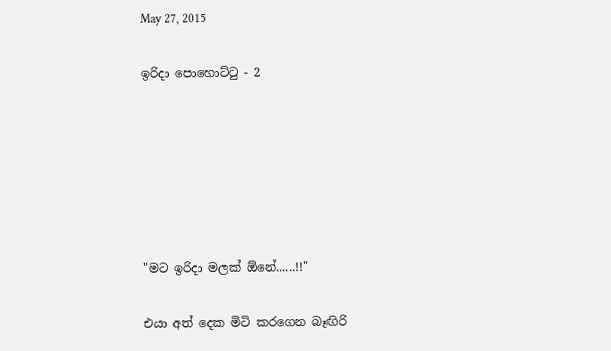May 27, 2015

ඉරිදා පොහොට්ටු - 2






"මට ඉරිදා මලක් ඕනේ......!!"

එයා අත් දෙක මිටි කරගෙන බෑඟිරි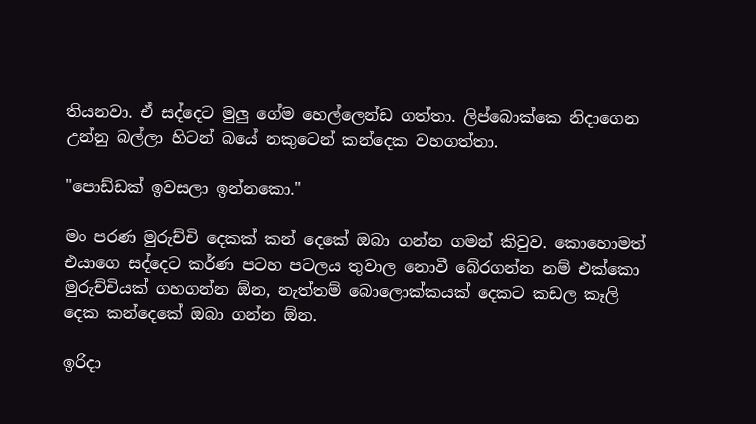තියනවා. ඒ සද්දෙට මුලු ගේම හෙල්ලෙන්ඩ ගත්තා. ලිප්බොක්කෙ නිදාගෙන උන්නු බල්ලා හිටන් බයේ නකුටෙන් කන්දෙක වහගත්තා.

"පොඩ්ඩක් ඉවසලා ඉන්නකො."

මං පරණ මුරුච්චි දෙකක් කන් දෙකේ ඔබා ගන්න ගමන් කිවුව. කොහොමත් එයාගෙ සද්දෙට කර්ණ පටහ පටලය තුවාල නොවී බේරගන්න නම් එක්කො මුරුච්චියක් ගහගන්න ඕන, නැත්තම් බොලොක්කයක් දෙකට කඩල කෑලි දෙක කන්දෙකේ ඔබා ගන්න ඕන.

ඉරිදා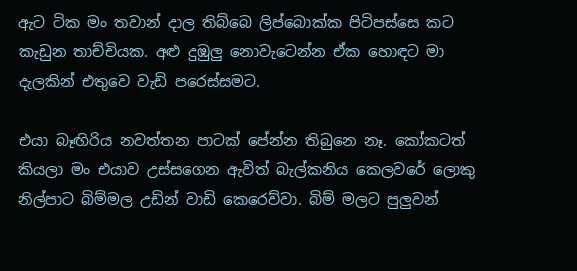ඇට ටික මං තවාන් දාල තිබ්බෙ ලිප්බොක්ක පිටිපස්සෙ කට කැඩුන තාච්චියක. අළු දුඹුලු නොවැටෙන්න ඒක හොඳට මා දැලකින් එතුවෙ වැඩි පරෙස්සමට.

එයා බෑඟිරිය නවත්තන පාටක් පේන්න තිබුනෙ නෑ. කෝකටත් කියලා මං එයාව උස්සගෙන ඇවිත් බැල්කනිය කෙලවරේ ලොකු නිල්පාට බිම්මල උඩින් වාඩි කෙරෙව්වා. බිම් මලට පුලුවන්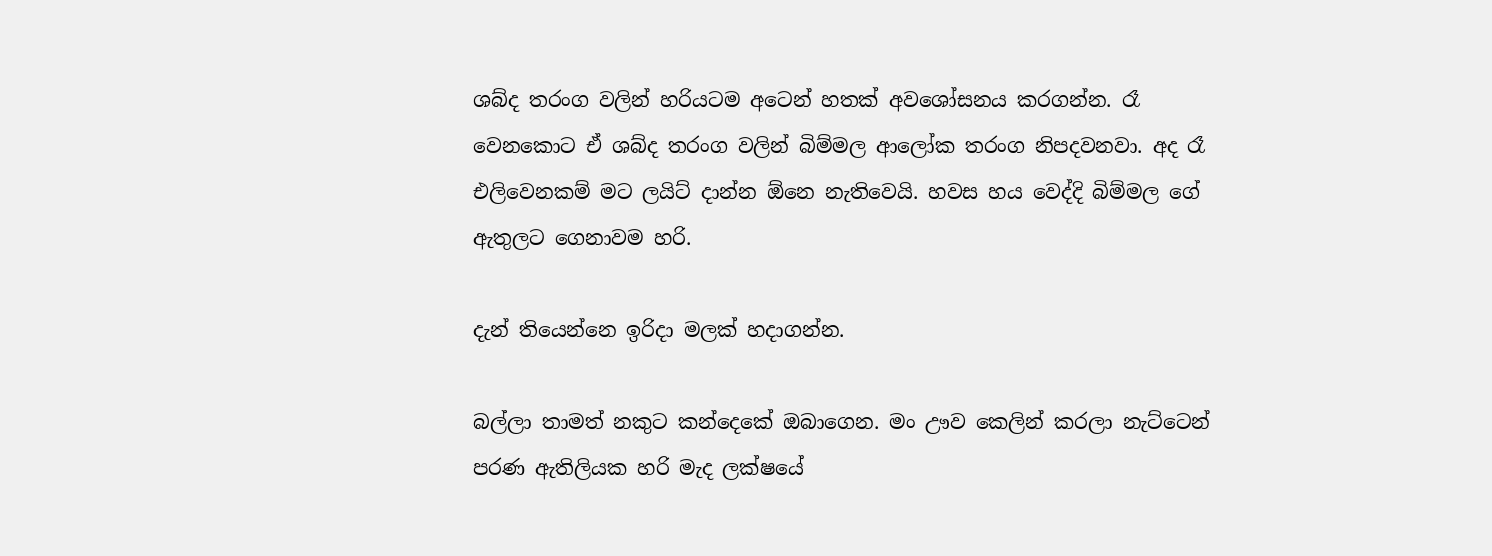ශබ්ද තරංග වලින් හරියටම අටෙන් හතක් අවශෝසනය කරගන්න. රෑ වෙනකොට ඒ ශබ්ද තරංග වලින් බිම්මල ආලෝක තරංග නිපදවනවා. අද රෑ එලිවෙනකම් මට ලයිට් දාන්න ඕනෙ නැතිවෙයි. හවස හය වෙද්දි බිම්මල ගේ ඇතුලට ගෙනාවම හරි.

දැන් තියෙන්නෙ ඉරිදා මලක් හදාගන්න.

බල්ලා තාමත් නකුට කන්දෙකේ ඔබාගෙන. මං ඌව කෙලින් කරලා නැට්ටෙන් පරණ ඇතිලියක හරි මැද ලක්ෂයේ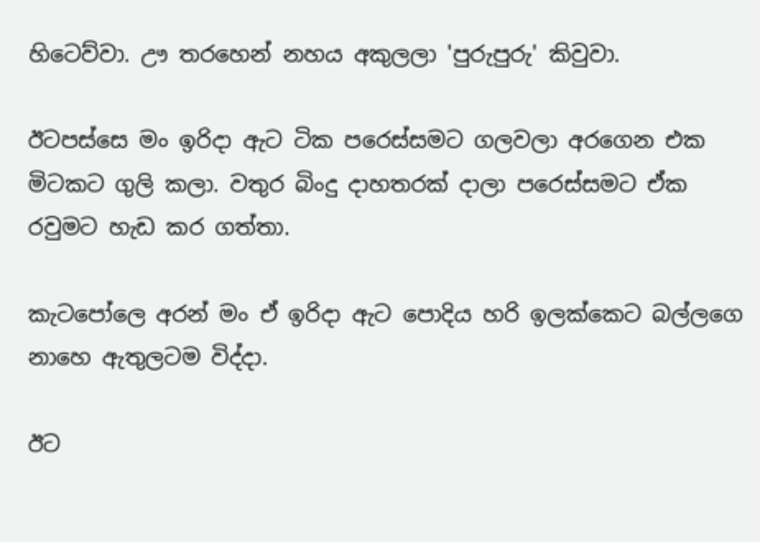හිටෙව්වා. ඌ තරහෙන් නහය අකුලලා 'පුරුපුරු' කිවුවා.

ඊටපස්සෙ මං ඉරිදා ඇට ටික පරෙස්සමට ගලවලා අරගෙන එක මිටකට ගුලි කලා. වතුර බිංදු දාහතරක් දාලා පරෙස්සමට ඒක රවුමට හැඩ කර ගත්තා.

කැටපෝලෙ අරන් මං ඒ ඉරිදා ඇට පොදිය හරි ඉලක්කෙට බල්ලගෙ නාහෙ ඇතුලටම විද්දා.

ඊට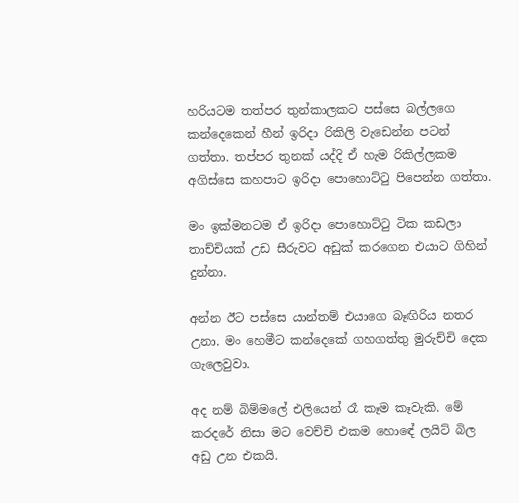හරියටම තත්පර තුන්කාලකට පස්සෙ බල්ලගෙ කන්දෙකෙන් හීන් ඉරිදා රිකිලි වැඩෙන්න පටන් ගත්තා. තප්පර තුනක් යද්දි ඒ හැම රිකිල්ලකම අගිස්සෙ කහපාට ඉරිදා පොහොට්ටු පිපෙන්න ගත්තා.

මං ඉක්මනටම ඒ ඉරිදා පොහොට්ටු ටික කඩලා තාච්චියක් උඩ සීරුවට අඩුක් කරගෙන එයාට ගිහින් දුන්නා.

අන්න ඊට පස්සෙ යාන්තම් එයාගෙ බෑඟිරිය නතර උනා. මං හෙමීට කන්දෙකේ ගහගත්තු මුරුච්චි දෙක ගැලෙවුවා.

අද නම් බිම්මලේ එලියෙන් රෑ කෑම කෑවැකි. මේ කරදරේ නිසා මට වෙච්චි එකම හොඳේ ලයිට් බිල අඩු උන එකයි.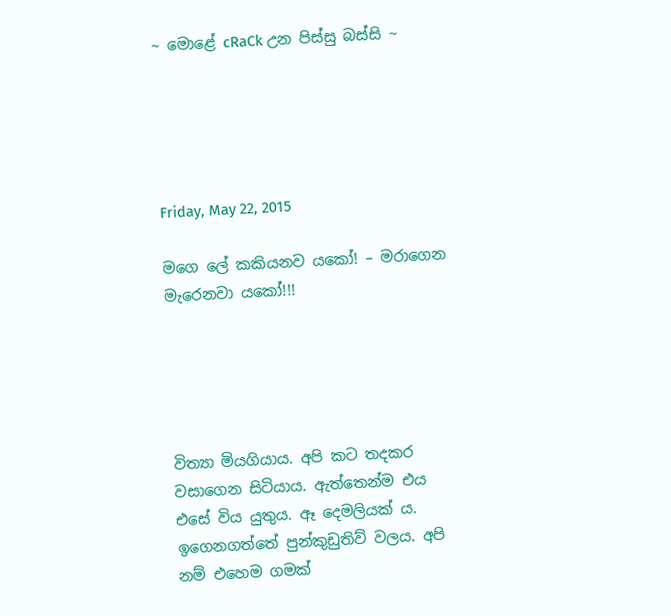~ මොළේ cRaCk උන පිස්සු බස්සි ~





Friday, May 22, 2015

මගෙ ලේ කකියනව යකෝ! – මරාගෙන මැරෙනවා යකෝ!!!





විත්‍යා මියගියාය. අපි කට තදකර වසාගෙන සිටියාය. ඇත්තෙන්ම එය එසේ විය යුතුය. ඈ දෙමලියක් ය. ඉගෙනගත්තේ පුන්කුඩුතිව් වලය. අපි නම් එහෙම ගමක්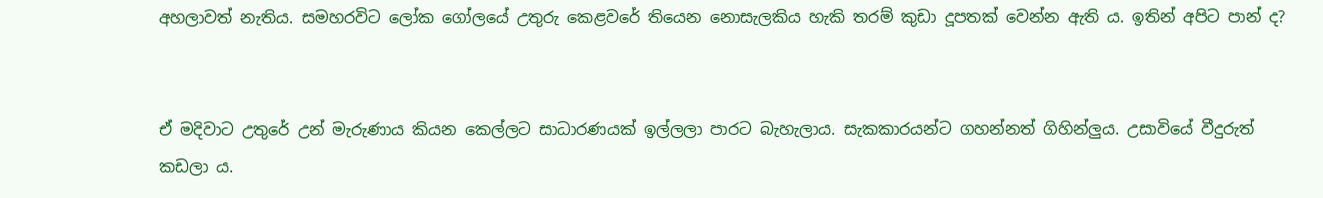අහලාවත් නැතිය. සමහරවිට ලෝක ගෝලයේ උතුරු කෙළවරේ තියෙන නොසැලකිය හැකි තරම් කුඩා දූපතක් වෙන්න ඇති ය. ඉතින් අපිට පාන් ද?


ඒ මදිවාට උතුරේ උන් මැරුණාය කියන කෙල්ලට සාධාරණයක් ඉල්ලලා පාරට බැහැලාය. සැකකාරයන්ට ගහන්නත් ගිහින්ලුය. උසාවියේ වීදුරුත් කඩලා ය.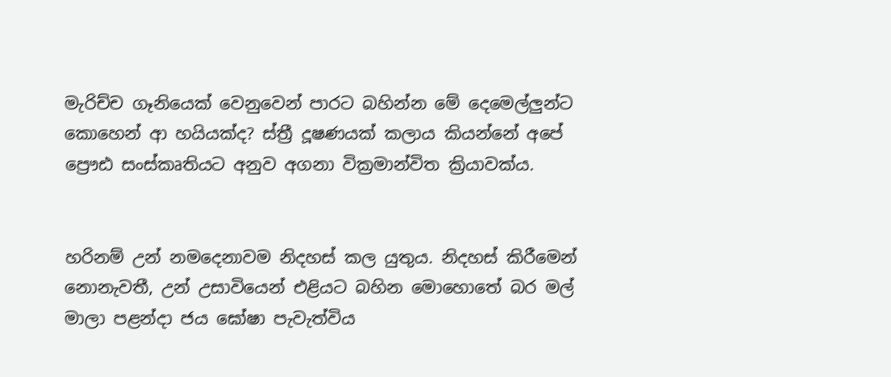මැරිච්ච ගෑනියෙක් වෙනුවෙන් පාරට බහින්න මේ දෙමෙල්ලුන්ට කොහෙන් ආ හයියක්ද? ස්ත්‍රී දූෂණයක් කලාය කියන්නේ අපේ ප්‍රෞඪ සංස්කෘතියට අනුව අගනා වික්‍රමාන්විත ක්‍රියාවක්ය.


හරිනම් උන් නමදෙනාවම නිදහස් කල යුතුය. නිදහස් කිරීමෙන් නොනැවතී, උන් උසාවියෙන් එළියට බහින මොහොතේ බර මල් මාලා පළන්දා ජය ඝෝෂා පැවැත්විය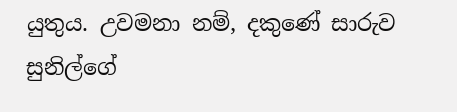යුතුය. උවමනා නම්, දකුණේ සාරුව සුනිල්ගේ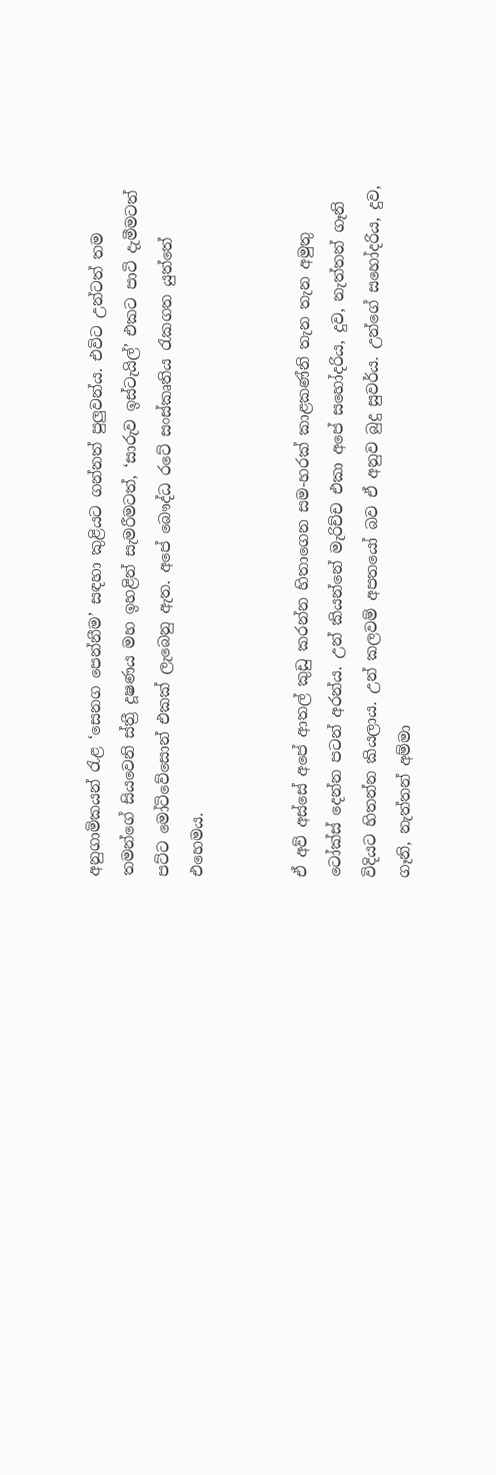අනුගාමිකයන් රැළ ‘සෙනග පෙන්නීම’ සඳහා කුළියට ගන්නත් පුලුවන්ය. එවිට උන්ටත් තම තමන්ගේ සියවෙනි ස්ත්‍රී දූෂණය මහ ඉහළින් සැමරීමටත්, ‘සාරුව ඉස්ටැයිල්’ එකට පාටි දැමීමටත් පට්ට මෝටිවේසොන් එකක් ලැබෙනු ඇත. අපේ බෞද්ධ රටේ සංස්කෘතිය රැකගත යුත්තේ එහෙමය.


ඒ අව් අස්සේ අපේ ආතල් කුඩු කරන්න හිතාගෙන සම-හරක් කාළකණ්නි තැන තැන අමුතු ටෝක්ස් දෙන්න පටන් අරන්ය. උන් කියන්නේ මැරිච්ච එකා අපේ සහෝදරිය, දුව, නැත්තන් ගෑනි විදියට හිතන්න කියලාය. උන් කලවම් අපතයෝ බව ඒ අනුව බුදු සුවර්ය. උන්ගේ සහෝදරිය, දුව, ගෑනි, නැත්තන් අම්මා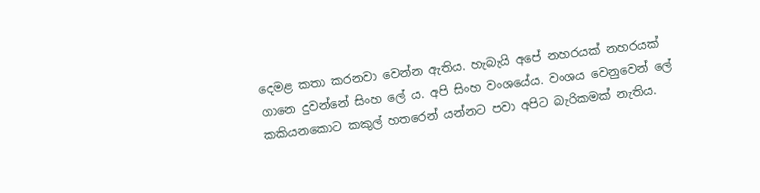දෙමළ කතා කරනවා වෙන්න ඇතිය. හැබැයි අපේ නහරයක් නහරයක් ගානෙ දුවන්නේ සිංහ ලේ ය. අපි සිංහ වංශයේය. වංශය වෙනුවෙන් ලේ කකියනකොට කකුල් හතරෙන් යන්නට පවා අපිට බැරිකමක් නැතිය.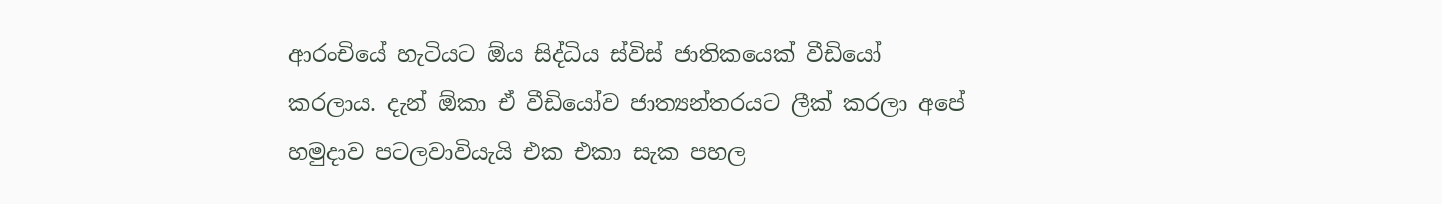ආරංචියේ හැටියට ඕය සිද්ධිය ස්විස් ජාතිකයෙක් වීඩියෝ කරලාය. දැන් ඕකා ඒ වීඩියෝව ජාත්‍යන්තරයට ලීක් කරලා අපේ හමුදාව පටලවාවියැයි එක එකා සැක පහල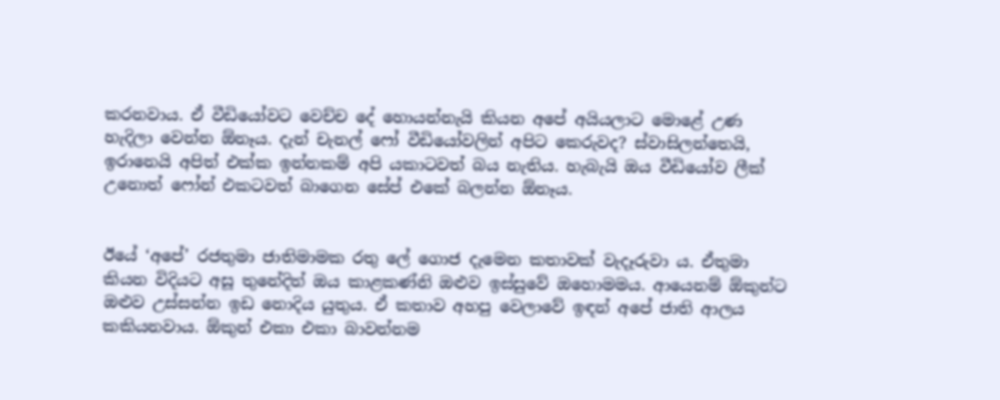කරනවාය. ඒ වීඩියෝවට වෙච්ච දේ හොයන්නැයි කියන අපේ අයියලාට මොළේ උණ හැදිලා වෙන්න ඕනෑය. දැන් චැනල් ෆෝ වීඩියෝවලින් අපිට කෙරුවද? ස්වාසිලන්තෙයි, ඉරානෙයි අපිත් එක්ක ඉන්නකම් අපි යකාටවත් බය නැතිය. හැබැයි ඔය වීඩියෝව ලීක් උනොත් ෆෝන් එකටවත් බාගෙන සේප් එකේ බලන්න ඕනෑය.


ඊයේ ‘අපේ’ රජතුමා ජාතිමාමක රතු ලේ ගොජ දැමෙන කතාවක් වැදෑරුවා ය. ඒතුමා කියන විදියට අසූ තුනේදිත් ඔය කාළකණ්නි ඔළුව ඉස්සුවේ ඔහොමමය. ආයෙනම් ඕකුන්ට ඔළුව උස්සන්න ඉඩ නොදිය යුතුය. ඒ කතාව අහපු වෙලාවේ ඉඳන් අපේ ජාති ආලය කකියනවාය. ඕකුන් එකා එකා බාවන්නම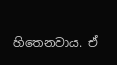හිතෙනවාය. ඒ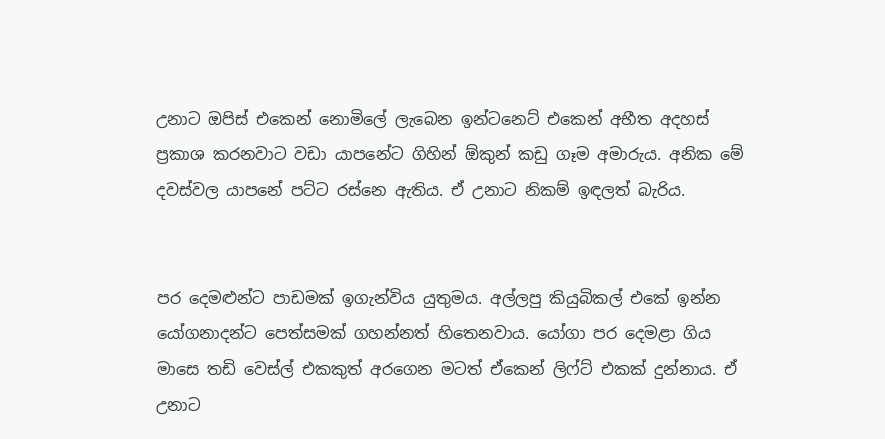උනාට ඔපිස් එකෙන් නොමිලේ ලැබෙන ඉන්ටනෙට් එකෙන් අභීත අදහස් ප්‍රකාශ කරනවාට වඩා යාපනේට ගිහින් ඕකුන් කඩු ගෑම අමාරුය. අනික මේ දවස්වල යාපනේ පට්ට රස්නෙ ඇතිය. ඒ උනාට නිකම් ඉඳලත් බැරිය.


පර දෙමළුන්ට පාඩමක් ඉගැන්විය යුතුමය. අල්ලපු කියුබිකල් එකේ ඉන්න යෝගනාදන්ට පෙත්සමක් ගහන්නත් හිතෙනවාය. යෝගා පර දෙමළා ගිය මාසෙ තඩි වෙස්ල් එකකුත් අරගෙන මටත් ඒකෙන් ලිෆ්ට් එකක් දුන්නාය. ඒ උනාට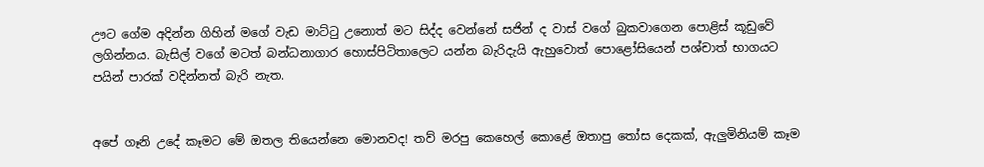ඌට ගේම අදින්න ගිහින් මගේ වැඩ මාට්ටු උනොත් මට සිද්ද වෙන්නේ සජින් ද වාස් වගේ බුකවාගෙන පොළිස් කූඩුවේ ලගින්නය. බැසිල් වගේ මටත් බන්ධනාගාර හොස්පිටිතාලෙට යන්න බැරිදැයි ඇහුවොත් පොළෝසියෙන් පශ්චාත් භාගයට පයින් පාරක් වදින්නත් බැරි නැත.


අපේ ගෑනි උදේ කෑමට මේ ඔතල තියෙන්නෙ මොනවද! තව් මරපු කෙහෙල් කොළේ ඔතාපු තෝස දෙකක්, ඇලුමිනියම් කෑම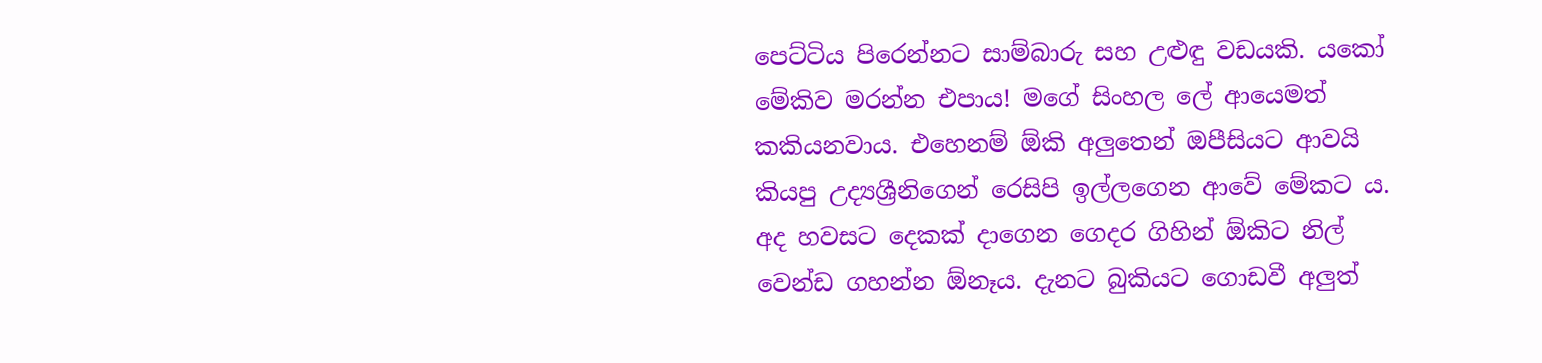පෙට්ටිය පිරෙන්නට සාම්බාරු සහ උළුඳු වඩයකි. යකෝ මේකිව මරන්න එපාය! මගේ සිංහල ලේ ආයෙමත් කකියනවාය. එහෙනම් ඕකි අලුතෙන් ඔපීසියට ආවයි කියපු උද්‍යශ්‍රීනිගෙන් රෙසිපි ඉල්ලගෙන ආවේ මේකට ය. අද හවසට දෙකක් දාගෙන ගෙදර ගිහින් ඕකිට නිල් වෙන්ඩ ගහන්න ඕනෑය. දැනට බුකියට ගොඩවී අලුත්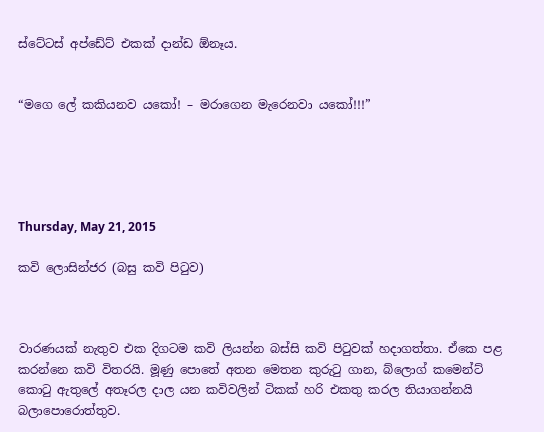ස්ටේටස් අප්ඩේට් එකක් දාන්ඩ ඕනෑය.


“මගෙ ලේ කකියනව යකෝ! – මරාගෙන මැරෙනවා යකෝ!!!”





Thursday, May 21, 2015

කවි ලොසින්ජර (බසු කවි පිටුව)



වාරණයක් නැතුව එක දිගටම කවි ලියන්න බස්සි කවි පිටුවක් හදාගත්තා. ඒකෙ පළ කරන්නෙ කවි විතරයි. මූණු පොතේ අතන මෙතන කුරුටු ගාන, බ්ලොග් කමෙන්ට් කොටු ඇතුලේ අතෑරල දාල යන කවිවලින් ටිකක් හරි එකතු කරල තියාගන්නයි බලාපොරොත්තුව.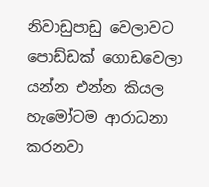නිවාඩුපාඩු වෙලාවට පොඩ්ඩක් ගොඩවෙලා යන්න එන්න කියල හැමෝටම ආරාධනා කරනවා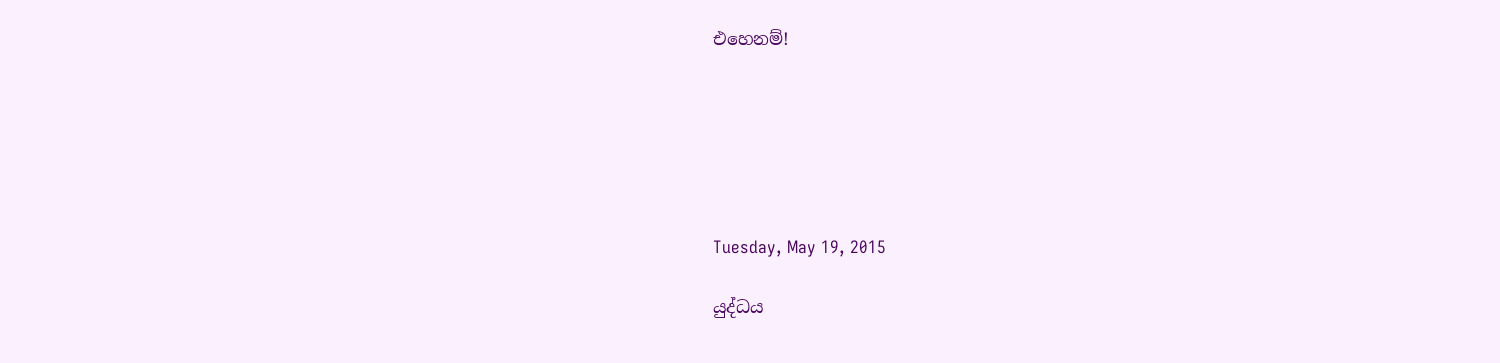එහෙනම්!






Tuesday, May 19, 2015

යුද්ධය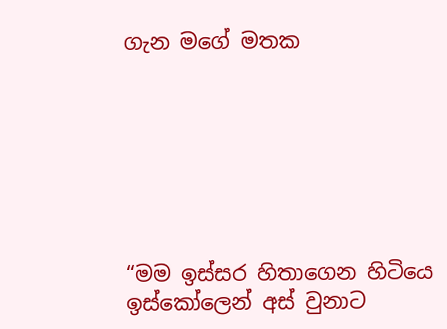ගැන මගේ මතක







“මම ඉස්සර හිතාගෙන හිටියෙ ඉස්කෝලෙන් අස් වුනාට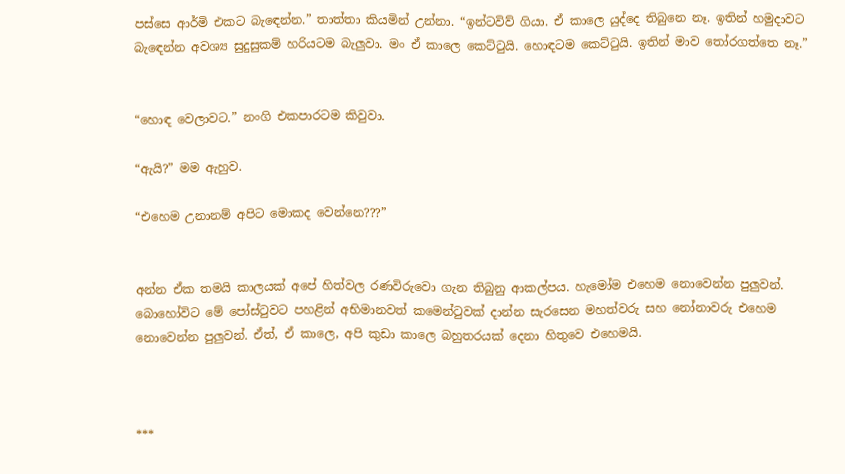පස්සෙ ආර්මි එකට බැඳෙන්න.” තාත්තා කියමින් උන්නා. “ඉන්ටවිව් ගියා. ඒ කාලෙ යුද්දෙ තිබුනෙ නෑ. ඉතින් හමුදාවට බැඳෙන්න අවශ්‍ය සුදුසුකම් හරියටම බැලුවා. මං ඒ කාලෙ කෙට්ටුයි. හොඳටම කෙට්ටුයි. ඉතින් මාව තෝරගත්තෙ නෑ.”


“හොඳ වෙලාවට.” නංගි එකපාරටම කිවුවා.

“ඇයි?” මම ඇහුව.

“එහෙම උනානම් අපිට මොකද වෙන්නෙ???”


අන්න ඒක තමයි කාලයක් අපේ හිත්වල රණවිරුවො ගැන තිබුනු ආකල්පය. හැමෝම එහෙම නොවෙන්න පුලුවන්. බොහෝවිට මේ පෝස්ටුවට පහළින් අභිමානවත් කමෙන්ටුවක් දාන්න සැරසෙන මහත්වරු සහ නෝනාවරු එහෙම නොවෙන්න පුලුවන්. ඒත්, ඒ කාලෙ, අපි කුඩා කාලෙ බහුතරයක් දෙනා හිතුවෙ එහෙමයි.



***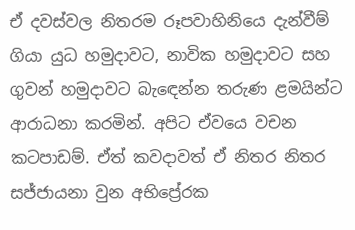ඒ දවස්වල නිතරම රූපවාහිනියෙ දැන්වීම් ගියා යුධ හමුදාවට, නාවික හමුදාවට සහ ගුවන් හමුදාවට බැඳෙන්න තරුණ ළමයින්ට ආරාධනා කරමින්. අපිට ඒවයෙ වචන කටපාඩම්. ඒත් කවදාවත් ඒ නිතර නිතර සජ්ජායනා වුන අභිප්‍රේරක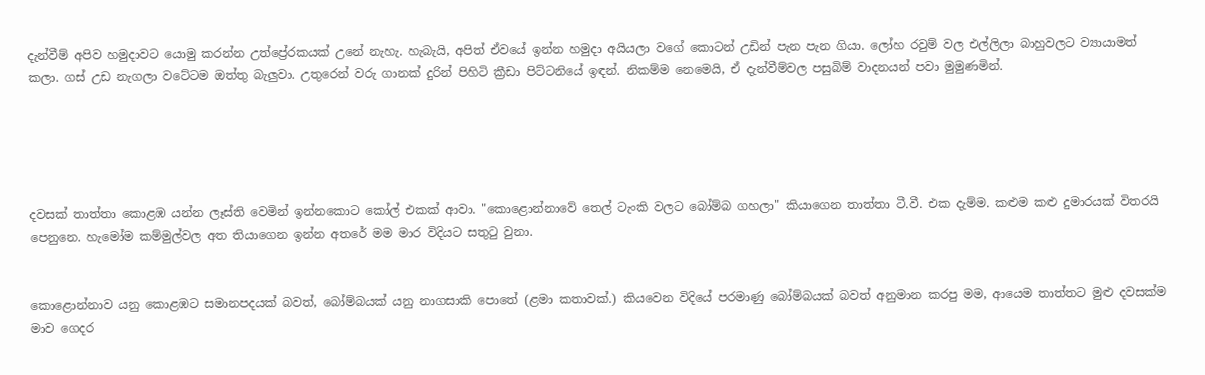දැන්වීම් අපිව හමුදාවට යොමු කරන්න උත්ප්‍රේරකයක් උනේ නැහැ. හැබැයි, අපිත් ඒවයේ ඉන්න හමුදා අයියලා වගේ කොටන් උඩින් පැන පැන ගියා. ලෝහ රවුම් වල එල්ලිලා බාහුවලට ව්‍යායාමත් කලා. ගස් උඩ නැගලා වටේටම ඔත්තු බැලුවා. උතුරෙන් වරු ගානක් දුරින් පිහිටි ක්‍රීඩා පිට්ටනියේ ඉඳන්. නිකම්ම නෙමෙයි, ඒ දැන්වීම්වල පසුබිම් වාදනයන් පවා මුමුණමින්.





දවසක් තාත්තා කොළඹ යන්න ලෑස්ති වෙමින් ඉන්නකොට කෝල් එකක් ආවා. "කොළොන්නාවේ තෙල් ටැංකි වලට බෝම්බ ගහලා" කියාගෙන තාත්තා ටී.වී. එක දැම්ම. කළුම කළු දුමාරයක් විතරයි පෙනුනෙ. හැමෝම කම්මුල්වල අත තියාගෙන ඉන්න අතරේ මම මාර විදියට සතුටු වුනා.


කොළොන්නාව යනු කොළඹට සමානපදයක් බවත්, බෝම්බයක් යනු නාගසාකි පොතේ (ළමා කතාවක්.) කියවෙන විදියේ පරමාණු බෝම්බයක් බවත් අනුමාන කරපු මම, ආයෙම තාත්තට මුළු දවසක්ම මාව ගෙදර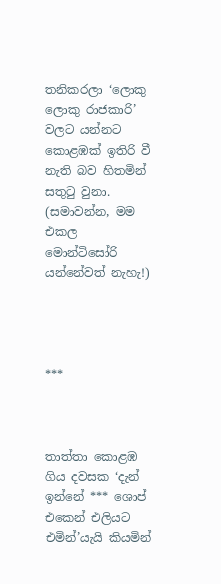තනිකරලා ‘ලොකු ලොකු රාජකාරි’ වලට යන්නට කොළඹක් ඉතිරි වී නැති බව හිතමින් සතුටු වුනා. (සමාවන්න, මම එකල මොන්ටිසෝරි යන්නේවත් නැහැ!)




***



තාත්තා කොළඹ ගිය දවසක ‘දැන් ඉන්නේ *** ශොප් එකෙන් එලියට එමින්’යැයි කියමින්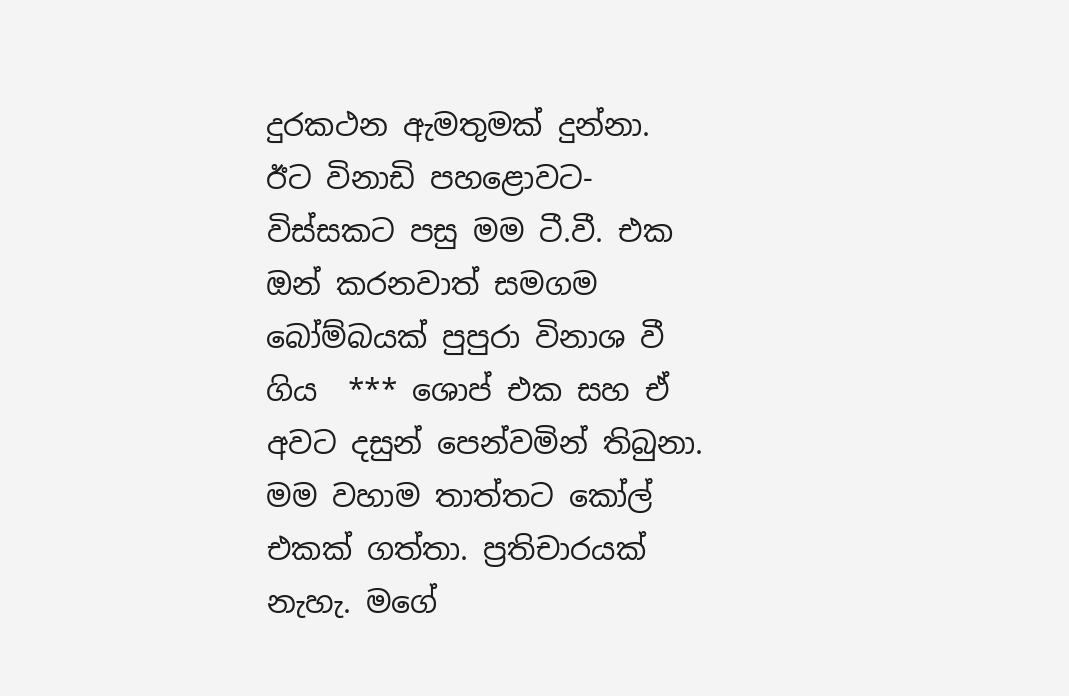දුරකථන ඇමතුමක් දුන්නා. ඊට විනාඩි පහළොවට-විස්සකට පසු මම ටී.වී. එක ඔන් කරනවාත් සමගම බෝම්බයක් පුපුරා විනාශ වී ගිය  *** ශොප් එක සහ ඒ අවට දසුන් පෙන්වමින් තිබුනා. මම වහාම තාත්තට කෝල් එකක් ගත්තා. ප්‍රතිචාරයක් නැහැ. මගේ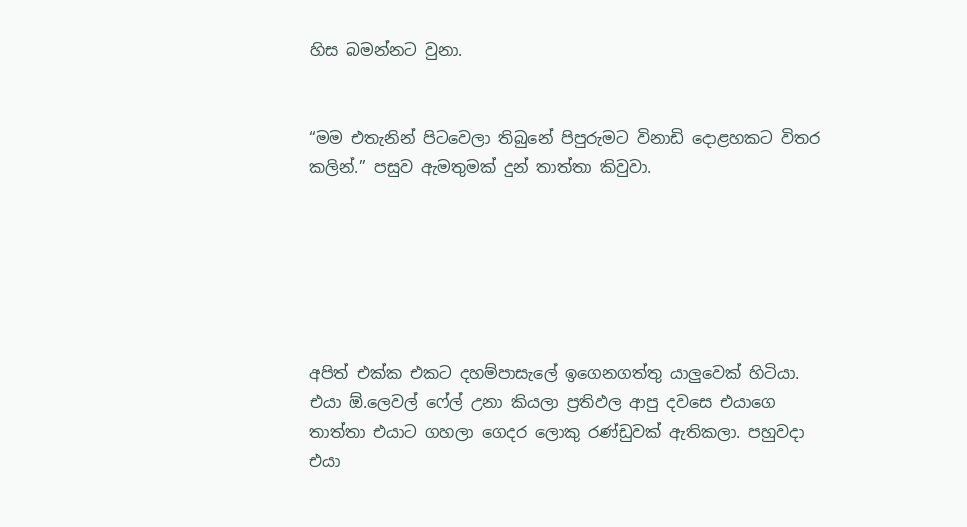හිස බමන්නට වුනා.


“මම එතැනින් පිටවෙලා තිබුනේ පිපුරුමට විනාඩි දොළහකට විතර කලින්.” පසුව ඇමතුමක් දුන් තාත්තා කිවුවා.






අපිත් එක්ක එකට දහම්පාසැලේ ඉගෙනගත්තු යාලුවෙක් හිටියා. එයා ඕ.ලෙවල් ෆේල් උනා කියලා ප්‍රතිඵල ආපු දවසෙ එයාගෙ තාත්තා එයාට ගහලා ගෙදර ලොකු රණ්ඩුවක් ඇතිකලා. පහුවදා එයා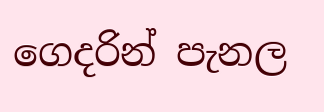ගෙදරින් පැනල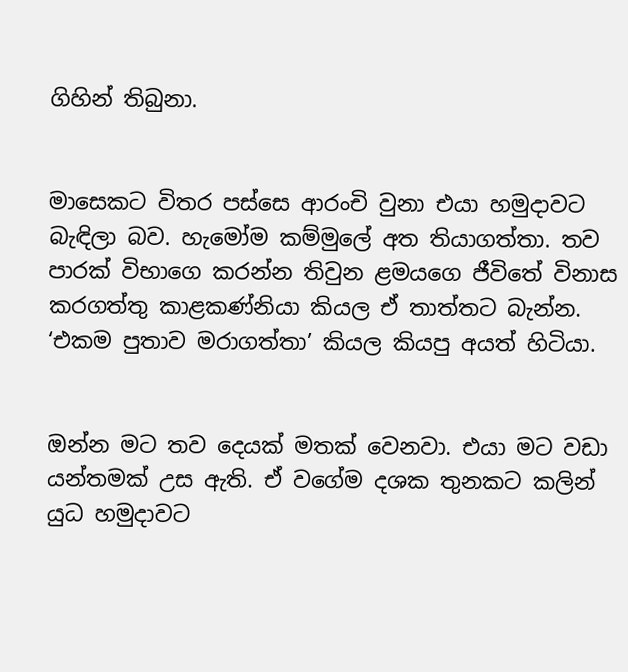ගිහින් තිබුනා.


මාසෙකට විතර පස්සෙ ආරංචි වුනා එයා හමුදාවට  බැඳිලා බව. හැමෝම කම්මුලේ අත තියාගත්තා. තව පාරක් විභාගෙ කරන්න තිවුන ළමයගෙ ජීවිතේ විනාස කරගත්තු කාළකණ්නියා කියල ඒ තාත්තට බැන්න. ‘එකම පුතාව මරාගත්තා’ කියල කියපු අයත් හිටියා.


ඔන්න මට තව දෙයක් මතක් වෙනවා. එයා මට වඩා යන්තමක් උස ඇති. ඒ වගේම දශක තුනකට කලින් යුධ හමුදාවට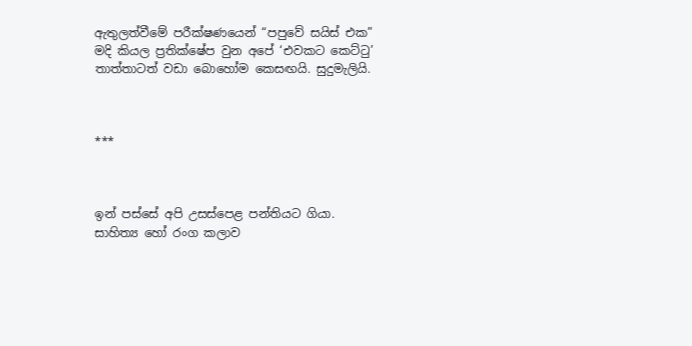ඇතුලත්වීමේ පරීක්ෂණයෙන් “පපුවේ සයිස් එක” මදි කියල ප්‍රතික්ෂේප වුන අපේ ‘එවකට කෙට්ටු’ තාත්තාටත් වඩා බොහෝම කෙසඟයි. සුදුමැලියි.



***



ඉන් පස්සේ අපි උසස්පෙළ පන්තියට ගියා. සාහිත්‍ය හෝ රංග කලාව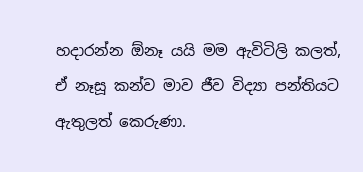හදාරන්න ඕනෑ යයි මම ඇවිටිලි කලත්, ඒ නෑසූ කන්ව මාව ජීව විද්‍යා පන්තියට ඇතුලත් කෙරුණා.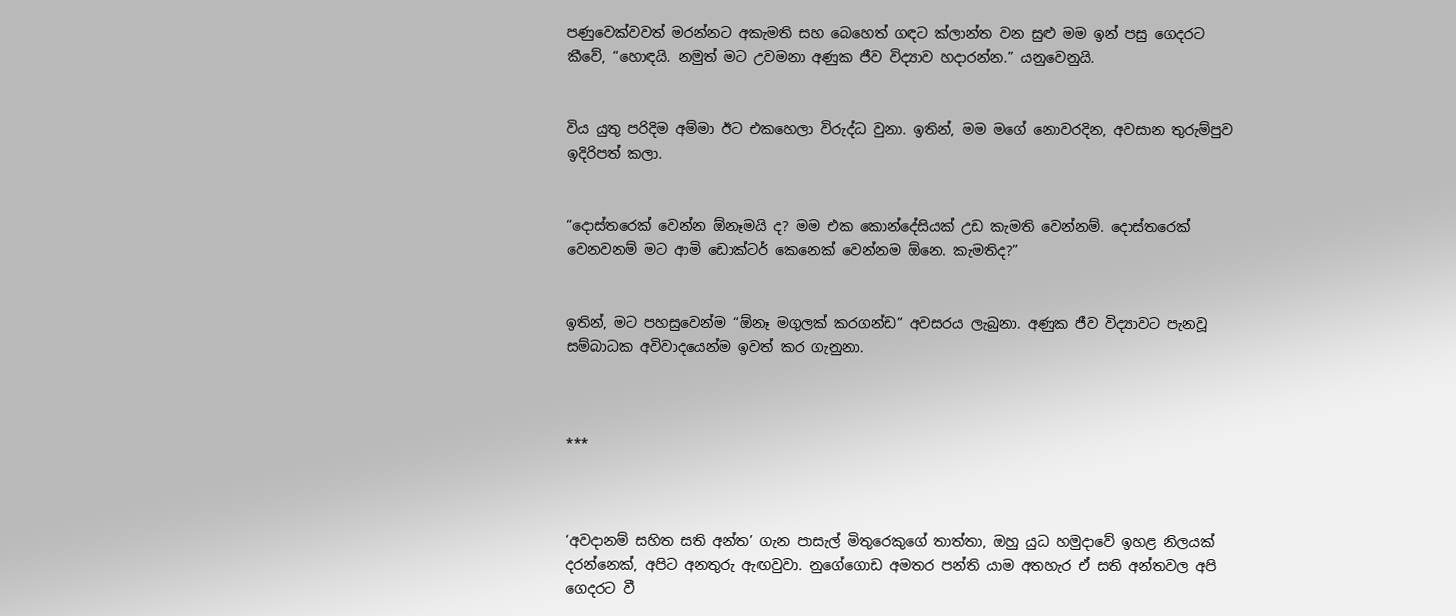පණුවෙක්වවත් මරන්නට අකැමති සහ බෙහෙත් ගඳට ක්ලාන්ත වන සුළු මම ඉන් පසු ගෙදරට කීවේ, “හොඳයි. නමුත් මට උවමනා අණුක ජීව විද්‍යාව හදාරන්න.” යනුවෙනුයි.


විය යුතු පරිදිම අම්මා ඊට එකහෙලා විරුද්ධ වුනා. ඉතින්, මම මගේ නොවරදින, අවසාන තුරුම්පුව ඉදිරිපත් කලා.


“දොස්තරෙක් වෙන්න ඕනෑමයි ද? මම එක කොන්දේසියක් උඩ කැමති වෙන්නම්. දොස්තරෙක් වෙනවනම් මට ආමි ඩොක්ටර් කෙනෙක් වෙන්නම ඕනෙ. කැමතිද?”


ඉතින්, මට පහසුවෙන්ම “ඕනෑ මගුලක් කරගන්ඩ” අවසරය ලැබුනා. අණුක ජීව විද්‍යාවට පැනවූ සම්බාධක අවිවාදයෙන්ම ඉවත් කර ගැනුනා.



***



‘අවදානම් සහිත සති අන්ත’ ගැන පාසැල් මිතුරෙකුගේ තාත්තා, ඔහු යුධ හමුදාවේ ඉහළ නිලයක් දරන්නෙක්, අපිට අනතුරු ඇඟවුවා. නුගේගොඩ අමතර පන්ති යාම අතහැර ඒ සති අන්තවල අපි ගෙදරට වී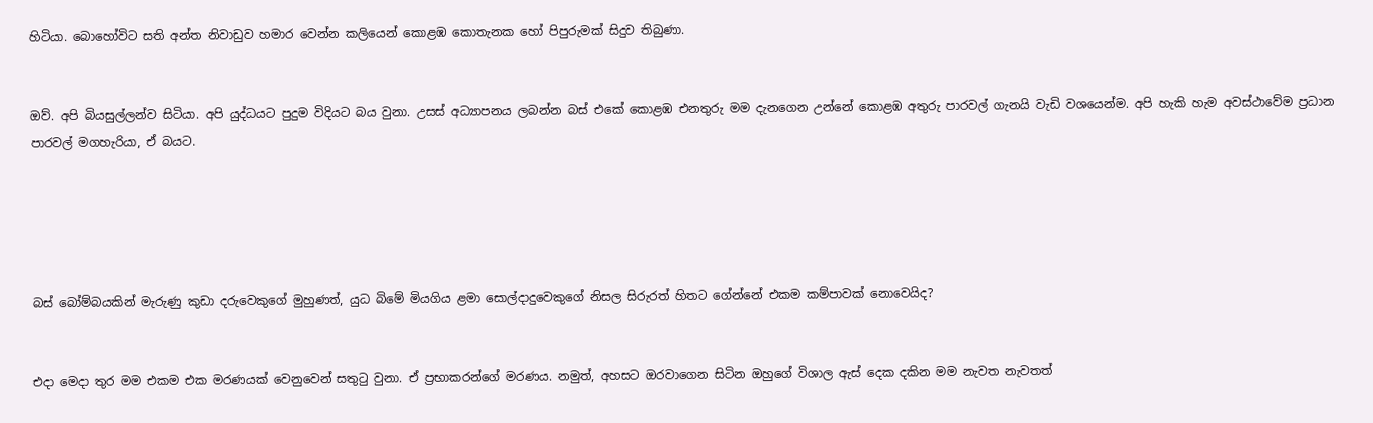හිටියා. බොහෝවිට සති අන්ත නිවාඩුව හමාර වෙන්න කලියෙන් කොළඹ කොතැනක හෝ පිපුරුමක් සිදුව තිබුණා.


ඔව්. අපි බියසුල්ලන්ව සිටියා. අපි යුද්ධයට පුදුම විදියට බය වුනා. උසස් අධ්‍යාපනය ලබන්න බස් එකේ කොළඹ එනතුරු මම දැනගෙන උන්නේ කොළඹ අතුරු පාරවල් ගැනයි වැඩි වශයෙන්ම. අපි හැකි හැම අවස්ථාවේම ප්‍රධාන පාරවල් මගහැරියා, ඒ බයට.





බස් බෝම්බයකින් මැරුණු කුඩා දරුවෙකුගේ මුහුණත්, යුධ බිමේ මියගිය ළමා සොල්දාදුවෙකුගේ නිසල සිරුරත් හිතට ගේන්නේ එකම කම්පාවක් නොවෙයිද?


එදා මෙදා තුර මම එකම එක මරණයක් වෙනුවෙන් සතුටු වුනා. ඒ ප්‍රභාකරන්ගේ මරණය. නමුත්, අහසට ඔරවාගෙන සිටින ඔහුගේ විශාල ඇස් දෙක දකින මම නැවත නැවතත්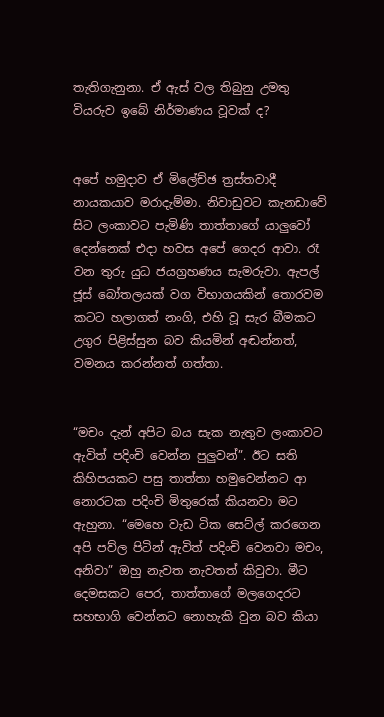තැතිගැනුනා. ඒ ඇස් වල තිබුනු උමතු වියරුව ඉබේ නිර්මාණය වූවක් ද?


අපේ හමුදාව ඒ මිලේච්ඡ ත්‍රස්තවාදී නායකයාව මරාදැම්මා. නිවාඩුවට කැනඩාවේ සිට ලංකාවට පැමිණි තාත්තාගේ යාලුවෝ දෙන්නෙක් එදා හවස අපේ ගෙදර ආවා. රෑ වන තුරු යුධ ජයග්‍රහණය සැමරුවා. ඇපල් ජූස් බෝතලයක් වග විභාගයකින් තොරවම කටට හලාගත් නංගි, එහි වූ සැර බීමකට උගුර පිළිස්සුන බව කියමින් අඬන්නත්, වමනය කරන්නත් ගත්තා.


“මචං දැන් අපිට බය සැක නැතුව ලංකාවට ඇවිත් පදිංචි වෙන්න පුලුවන්”. ඊට සති කිහිපයකට පසු තාත්තා හමුවෙන්නට ආ නොරටක පදිංචි මිතුරෙක් කියනවා මට ඇහුනා. “මෙහෙ වැඩ ටික සෙට්ල් කරගෙන අපි පව්ල පිටින් ඇවිත් පදිංචි වෙනවා මචං, අනිවා” ඔහු නැවත නැවතත් කිවුවා. මීට දෙමසකට පෙර, තාත්තාගේ මලගෙදරට සහභාගි වෙන්නට නොහැකි වුන බව කියා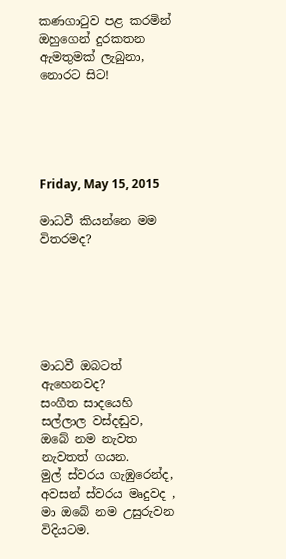කණගාටුව පළ කරමින් ඔහුගෙන් දුරකතන ඇමතුමක් ලැබුනා, නොරට සිට!





Friday, May 15, 2015

මාධවී කියන්නෙ මම විතරමද?






මාධවී ඔබටත් ඇහෙනවද?
සංගීත සාදයෙහි සල්ලාල වස්දඬුව,
ඔබේ නම නැවත නැවතත් ගයන.
මුල් ස්වරය ගැඹුරෙන්ද, අවසන් ස්වරය මෘදුවද ,
මා ඔබේ නම උසුරුවන විදියටම.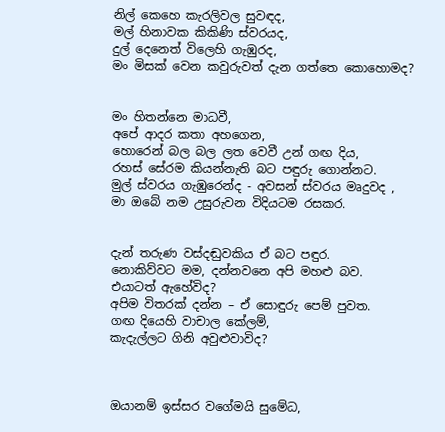නිල් කෙහෙ කැරලිවල සුවඳද,
මල් හිනාවක කිකිණි ස්වරයද,
දුල් දෙනෙත් විලෙහි ගැඹුරද,
මං මිසක් වෙන කවුරුවත් දැන ගත්තෙ කොහොමද?


මං හිතන්නෙ මාධවී,
අපේ ආදර කතා අහගෙන,
හොරෙන් බල බල ලත වෙවී උන් ගඟ දිය,
රහස් සේරම කියන්නැති බට පඳුරු ගොන්නට.
මුල් ස්වරය ගැඹුරෙන්ද - අවසන් ස්වරය මෘදුවද ,
මා ඔබේ නම උසුරුවන විදියටම රසකර.


දැන් තරුණ වස්දඬුවකිය ඒ බට පඳුර.
නොකිව්වට මම, දන්නවනෙ අපි මහළු බව.
එයාටත් ඇහේවිද?
අපිම විතරක් දන්න – ඒ සොඳුරු පෙම් පුවත.
ගඟ දියෙහි වාචාල කේලම්,
කැදැල්ලට ගිනි අවුළුවාවිද?



ඔයානම් ඉස්සර වගේමයි සුමේධ,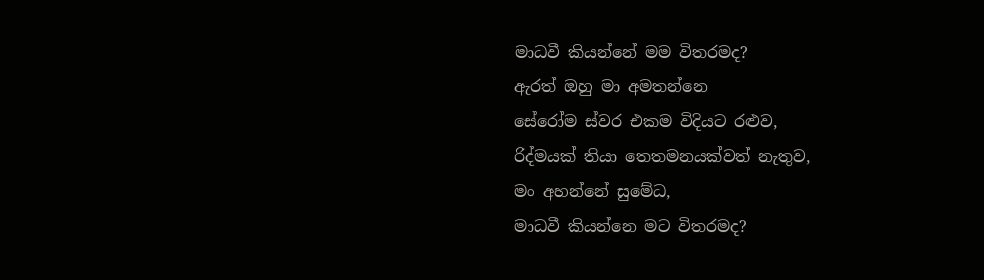මාධවී කියන්නේ මම විතරමද?
ඇරත් ඔහු මා අමතන්නෙ
සේරෝම ස්වර එකම විදියට රළුව,
රිද්මයක් තියා තෙතමනයක්වත් නැතුව,
මං අහන්නේ සුමේධ,
මාධවී කියන්නෙ මට විතරමද?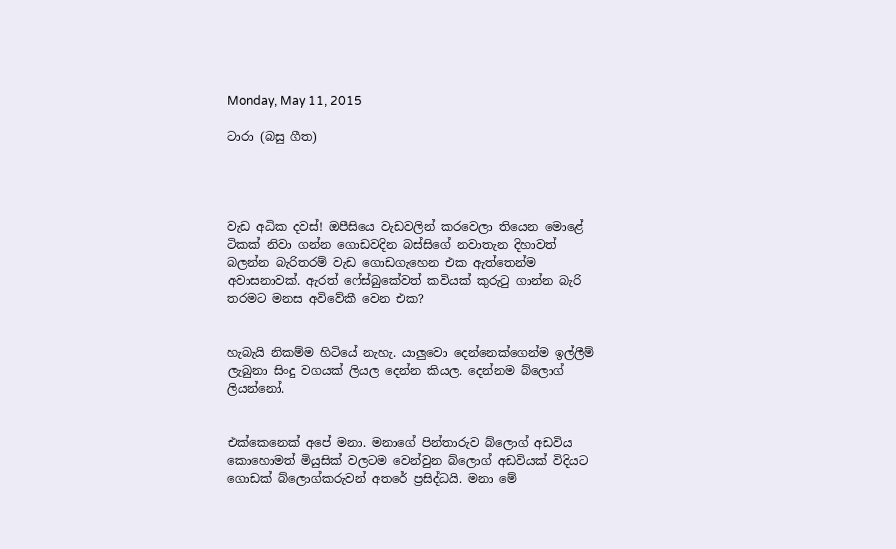Monday, May 11, 2015

ටාරා (බසු ගීත)




වැඩ අධික දවස්! ඔපීසියෙ වැඩවලින් කරවෙලා තියෙන මොළේ ටිකක් නිවා ගන්න ගොඩවදින බස්සිගේ නවාතැන දිහාවත් බලන්න බැරිතරම් වැඩ ගොඩගැහෙන එක ඇත්තෙන්ම අවාසනාවක්. ඇරත් ෆේස්බුකේවත් කවියක් කුරුටු ගාන්න බැරි තරමට මනස අවිවේකී වෙන එක?


හැබැයි නිකම්ම හිටියේ නැහැ. යාලුවො දෙන්නෙක්ගෙන්ම ඉල්ලීම් ලැබුනා සිංදු වගයක් ලියල දෙන්න කියල. දෙන්නම බ්ලොග් ලියන්නෝ.


එක්කෙනෙක් අපේ මනා. මනාගේ පින්තාරුව බ්ලොග් අඩවිය කොහොමත් මියුසික් වලටම වෙන්වුන බ්ලොග් අඩවියක් විදියට ගොඩක් බ්ලොග්කරුවන් අතරේ ප්‍රසිද්ධයි. මනා මේ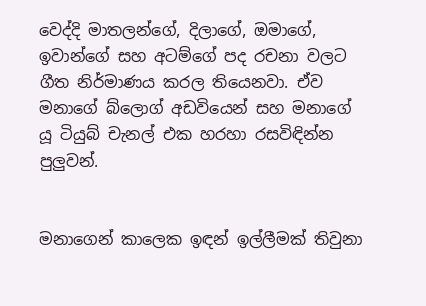වෙද්දි මාතලන්ගේ, දිලාගේ, ඔමාගේ, ඉවාන්ගේ සහ අටම්ගේ පද රචනා වලට ගීත නිර්මාණය කරල තියෙනවා. ඒව මනාගේ බ්ලොග් අඩවියෙන් සහ මනාගේ යූ ටියුබ් චැනල් එක හරහා රසවිඳින්න පුලුවන්.


මනාගෙන් කාලෙක ඉඳන් ඉල්ලීමක් තිවුනා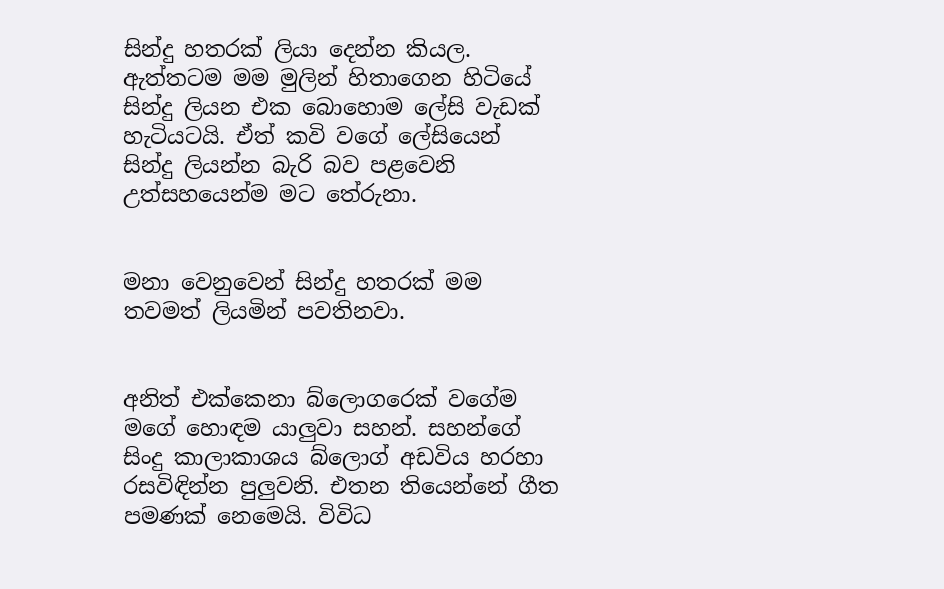සින්දු හතරක් ලියා දෙන්න කියල. ඇත්තටම මම මුලින් හිතාගෙන හිටියේ සින්දු ලියන එක බොහොම ලේසි වැඩක් හැටියටයි. ඒත් කවි වගේ ලේසියෙන් සින්දු ලියන්න බැරි බව පළවෙනි උත්සහයෙන්ම මට තේරුනා.


මනා වෙනුවෙන් සින්දු හතරක් මම තවමත් ලියමින් පවතිනවා.


අනිත් එක්කෙනා බ්ලොගරෙක් වගේම මගේ හොඳම යාලුවා සහන්. සහන්ගේ සිංදු කාලාකාශය බ්ලොග් අඩවිය හරහා රසවිඳින්න පුලුවනි. එතන තියෙන්නේ ගීත පමණක් නෙමෙයි. විවිධ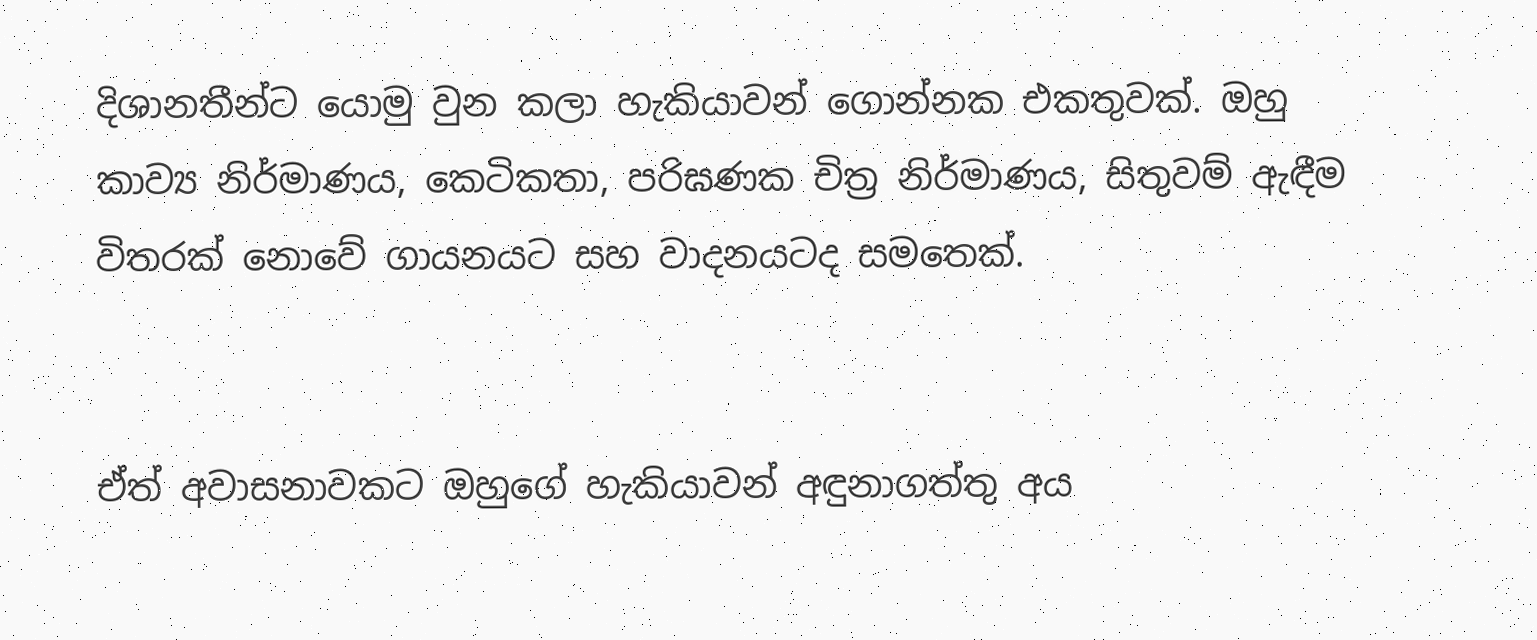දිශානතීන්ට යොමු වුන කලා හැකියාවන් ගොන්නක එකතුවක්. ඔහු කාව්‍ය නිර්මාණය, කෙටිකතා, පරිඝණක චිත්‍ර නිර්මාණය, සිතුවම් ඇඳීම විතරක් නොවේ ගායනයට සහ වාදනයටද සමතෙක්.


ඒත් අවාසනාවකට ඔහුගේ හැකියාවන් අඳුනාගත්තු අය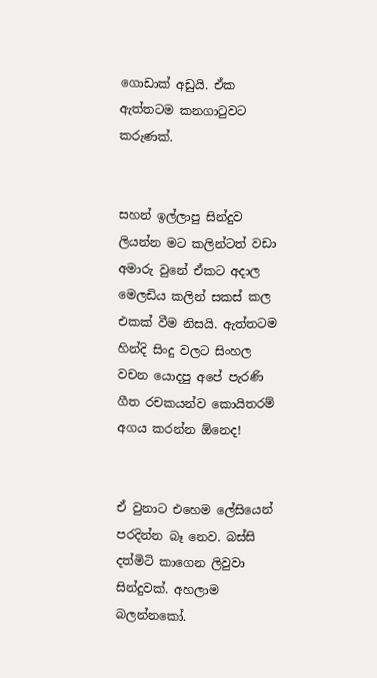ගොඩාක් අඩුයි. ඒක ඇත්තටම කනගාටුවට කරුණක්.


සහන් ඉල්ලාපු සින්දුව ලියන්න මට කලින්ටත් වඩා අමාරු වුනේ ඒකට අදාල මෙලඩිය කලින් සකස් කල එකක් වීම නිසයි. ඇත්තටම හින්දි සිංදු වලට සිංහල වචන යොදපු අපේ පැරණි ගීත රචකයන්ව කොයිතරම් අගය කරන්න ඕනෙද!


ඒ වුනාට එහෙම ලේසියෙන් පරදින්න බෑ නෙව. බස්සි දත්මිටි කාගෙන ලිවුවා සින්දුවක්. අහලාම බලන්නකෝ.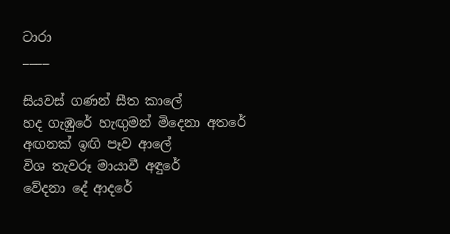ටාරා
____

සියවස් ගණන් සීත කාලේ
හද ගැඹුරේ හැඟුමන් මිදෙනා අතරේ
අඟනක් ඉඟි පෑව ආලේ
විශ තැවරූ මායාවී අඳුරේ
වේදනා දේ ආදරේ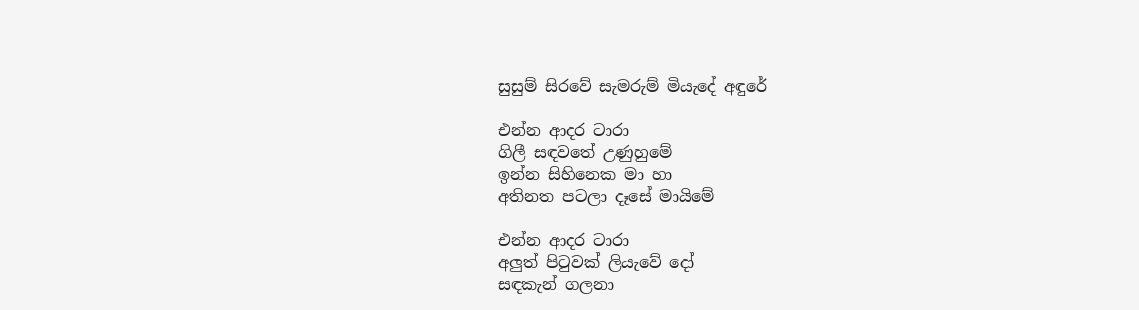සුසුම් සිරවේ සැමරුම් මියැදේ අඳුරේ

එන්න ආදර ටාරා
ගිලී සඳවතේ උණුහුමේ
ඉන්න සිහිනෙක මා හා
අතිනත පටලා දෑසේ මායිමේ

එන්න ආදර ටාරා
අලුත් පිටුවක් ලියැවේ දෝ
සඳකැන් ගලනා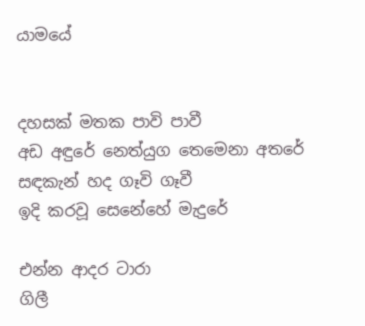යාමයේ


දහසක් මතක පාවි පාවී
අඩ අඳුරේ නෙත්යුග තෙමෙනා අතරේ
සඳකැන් හද ගෑවි ගෑවී
ඉදි කරවූ සෙනේහේ මැදුරේ

එන්න ආදර ටාරා
ගිලී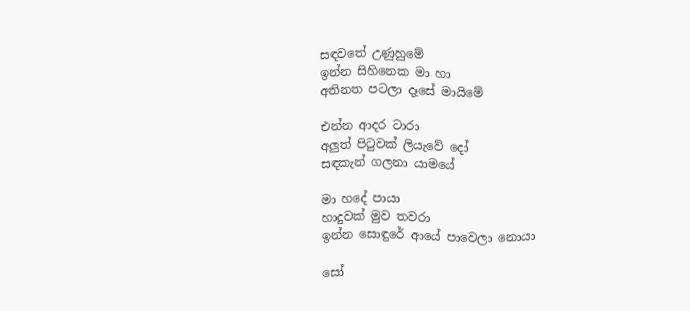සඳවතේ උණුහුමේ
ඉන්න සිහිනෙක මා හා
අතිනත පටලා දෑසේ මායිමේ

එන්න ආදර ටාරා
අලුත් පිටුවක් ලියැවේ දෝ
සඳකැන් ගලනා යාමයේ

මා හදේ පායා
හාදුවක් මුව තවරා
ඉන්න සොඳුරේ ආයේ පාවෙලා නොයා

සෝ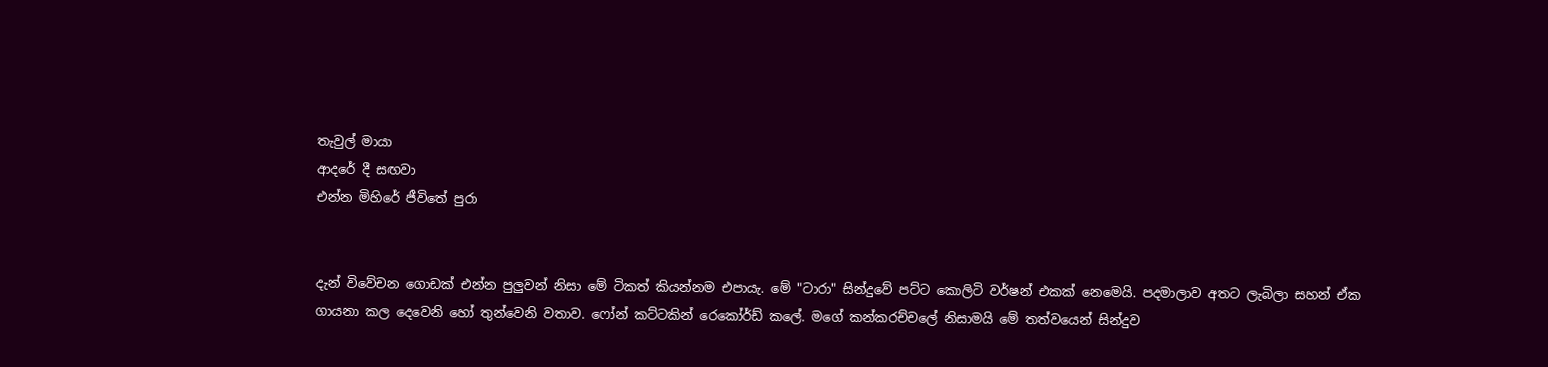තැවුල් මායා
ආදරේ දී සඟවා
එන්න මිහිරේ ජීවිතේ පුරා


දැන් විවේචන ගොඩක් එන්න පුලුවන් නිසා මේ ටිකත් කියන්නම එපායැ. මේ "ටාරා" සින්දුවේ පට්ට කොලිටි වර්ෂන් එකක් නෙමෙයි. පදමාලාව අතට ලැබිලා සහන් ඒක ගායනා කල දෙවෙනි හෝ තුන්වෙනි වතාව. ෆෝන් කට්ටකින් රෙකෝර්ඩ් කලේ. මගේ කන්කරච්චලේ නිසාමයි මේ තත්වයෙන් සින්දුව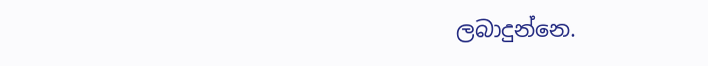ලබාදුන්නෙ.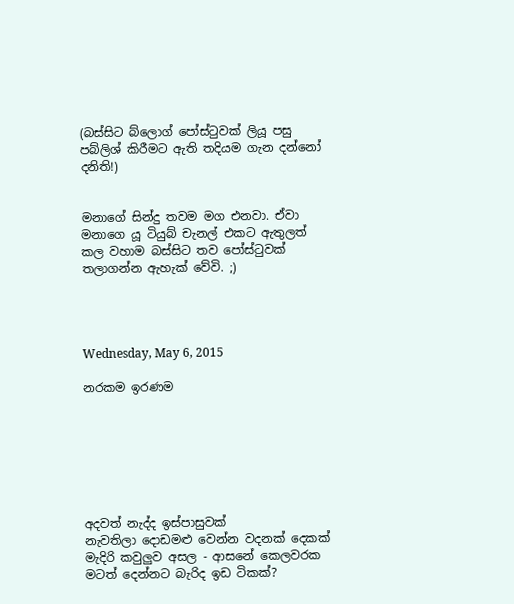(බස්සිට බ්ලොග් පෝස්ටුවක් ලියූ පසු පබ්ලිශ් කිරීමට ඇති තදියම ගැන දන්නෝ දනිති!)


මනාගේ සින්දු තවම මග එනවා. ඒවා මනාගෙ යූ ටියුබ් චැනල් එකට ඇතුලත් කල වහාම බස්සිට තව පෝස්ටුවක් තලාගන්න ඇහැක් වේවි. ;)




Wednesday, May 6, 2015

නරකම ඉරණම







අදවත් නැද්ද ඉස්පාසුවක්
නැවතිලා දොඩමළු වෙන්න වදනක් දෙකක්
මැදිරි කවුලුව අසල - ආසනේ කෙලවරක
මටත් දෙන්නට බැරිද ඉඩ ටිකක්?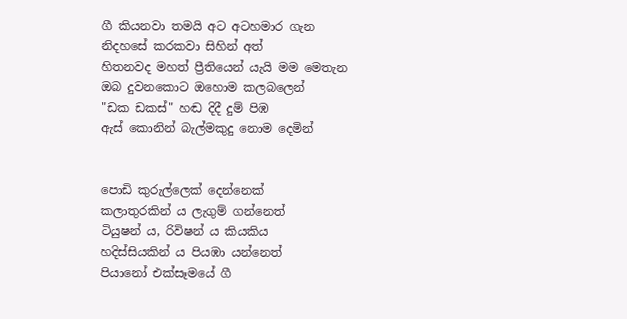ගී කියනවා තමයි අට අටහමාර ගැන
නිදහසේ කරකවා සිහින් අත්
හිතනවද මහත් ප්‍රීතියෙන් යැයි මම මෙතැන
ඔබ දුවනකොට ඔහොම කලබලෙන්
"ඩක ඩකස්" හඬ දිදී දුම් පිඹ
ඇස් කොනින් බැල්මකුදු නොම දෙමින්


පොඩි කුරුල්ලෙක් දෙන්නෙක්
කලාතුරකින්‍ ය ලැගුම් ගන්නෙත්
ටියුෂන් ය, රිවිෂන් ය කියකිය
හදිස්සියකින් ය පියඹා යන්නෙත්
පියානෝ එක්සෑමයේ ගී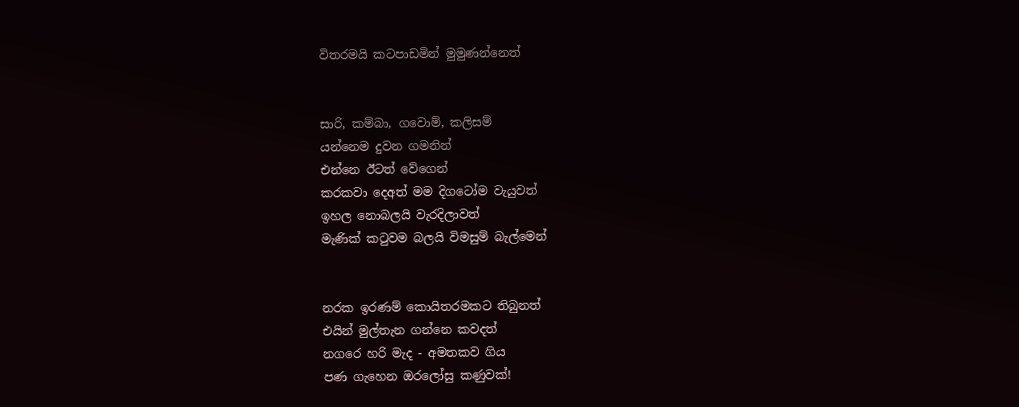විතරමයි කටපාඩමින් මුමුණන්නෙත්


සාරි, කම්බා, ගවොම්, කලිසම්
යන්නෙම දුවන ගමනින්
එන්නෙ ඊටත් වේගෙන්
කරකවා දෙඅත් මම දිගටෝම වැයුවත්
ඉහල නොබලයි වැරදිලාවත්
මැණික් කටුවම බලයි විමසුම් බැල්මෙන්


නරක ඉරණම් කොයිතරමකට තිබුනත්
එයින් මුල්තැන ගන්නෙ කවදත්
නගරෙ හරි මැද - අමතකව ගිය
පණ ගැහෙන ඔරලෝසු කණුවක්!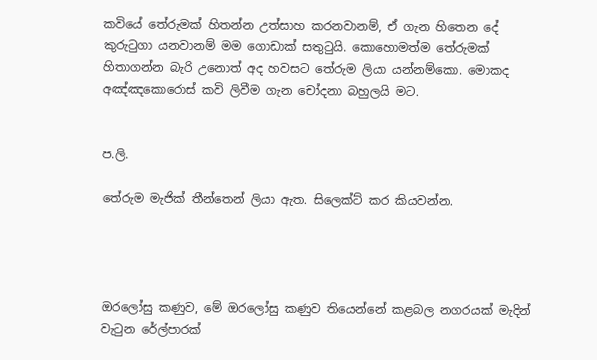කවියේ තේරුමක් හිතන්න උත්සාහ කරනවානම්, ඒ ගැන හිතෙන දේ කුරුටුගා යනවානම් මම ගොඩාක් සතුටුයි. කොහොමත්ම තේරුමක් හිතාගන්න බැරි උනොත් අද හවසට තේරුම ලියා යන්නම්කො. මොකද අඤ්ඤකොරොස් කවි ලිවීම ගැන චෝදනා බහුලයි මට.


ප.ලි.

තේරුම මැජික් තීන්තෙන් ලියා ඇත. සිලෙක්ට් කර කියවන්න.




ඔරලෝසු කණුව, මේ ඔරලෝසු කණුව තියෙන්නේ කළබල නගරයක් මැදින් වැටුන රේල්පාරක්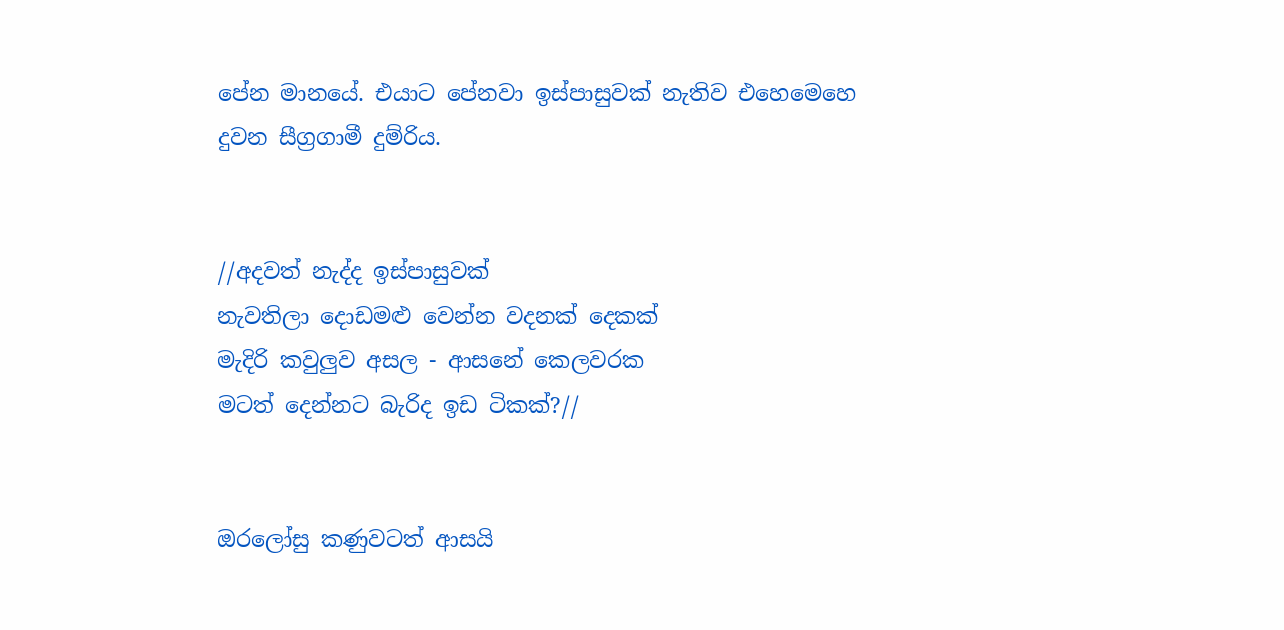පේන මානයේ. එයාට පේනවා ඉස්පාසුවක් නැතිව එහෙමෙහෙ දුවන සීග්‍රගාමී දුම්රිය.


//අදවත් නැද්ද ඉස්පාසුවක්
නැවතිලා දොඩමළු වෙන්න වදනක් දෙකක්
මැදිරි කවුලුව අසල - ආසනේ කෙලවරක
මටත් දෙන්නට බැරිද ඉඩ ටිකක්?//


ඔරලෝසු කණුවටත් ආසයි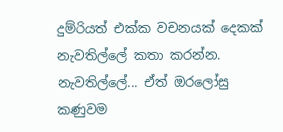දුම්රියත් එක්ක වචනයක් දෙකක් නැවතිල්ලේ කතා කරන්න. නැවතිල්ලේ... ඒත් ඔරලෝසු කණුවම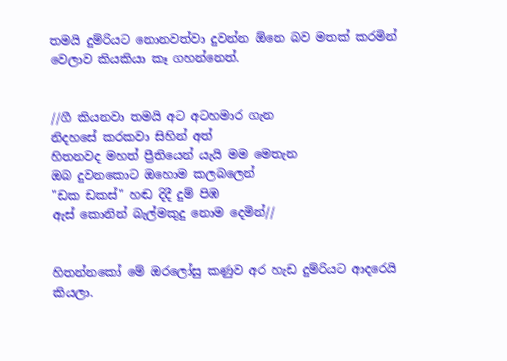තමයි දුම්රියට නොනවත්වා දුවන්න ඕනෙ බව මතක් කරමින් වෙලාව කියකියා කෑ ගහන්නෙත්.


//ගී කියනවා තමයි අට අටහමාර ගැන
නිදහසේ කරකවා සිහින් අත්
හිතනවද මහත් ප්‍රීතියෙන් යැයි මම මෙතැන
ඔබ දුවනකොට ඔහොම කලබලෙන්
"ඩක ඩකස්" හඬ දිදී දුම් පිඹ
ඇස් කොනින් බැල්මකුදු නොම දෙමින්//


හිතන්නකෝ මේ ඔරලෝසු කණුව අර හැඩ දුම්රියට ආදරෙයි කියලා.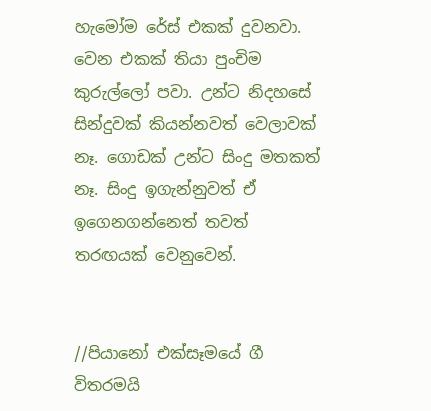හැමෝම රේස් එකක් දුවනවා. වෙන එකක් තියා පුංචිම කුරුල්ලෝ පවා. උන්ට නිදහසේ සින්දුවක් කියන්නවත් වෙලාවක් නෑ. ගොඩක් උන්ට සිංදු මතකත් නෑ. සිංදු ඉගැන්නුවත් ඒ ඉගෙනගන්නෙත් තවත් තරඟයක් වෙනුවෙන්.


//පියානෝ එක්සෑමයේ ගී
විතරමයි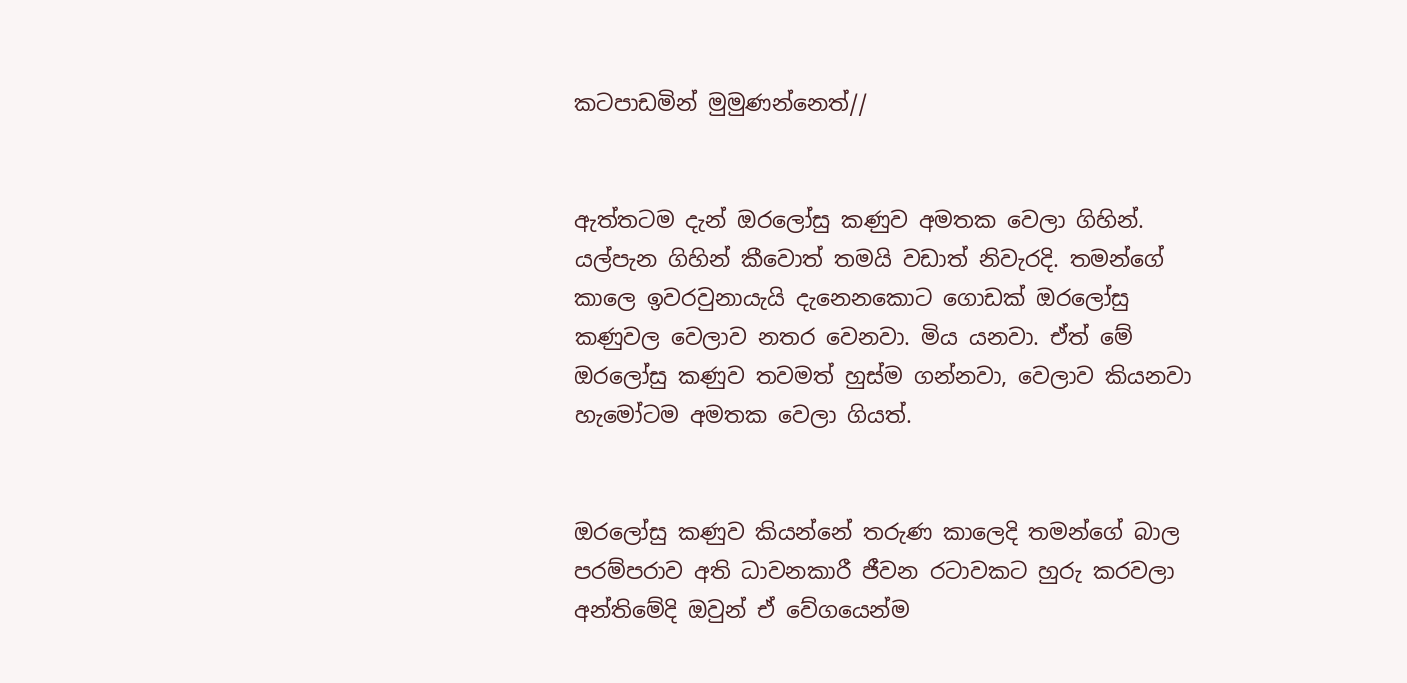කටපාඩමින් මුමුණන්නෙත්//


ඇත්තටම දැන් ඔරලෝසු කණුව අමතක වෙලා ගිහින්. යල්පැන ගිහින් කීවොත් තමයි වඩාත් නිවැරදි. තමන්ගේ කාලෙ ඉවරවුනායැයි දැනෙනකොට ගොඩක් ඔරලෝසු කණුවල වෙලාව නතර වෙනවා. මිය යනවා. ඒත් මේ ඔරලෝසු කණුව තවමත් හුස්ම ගන්නවා, වෙලාව කියනවා හැමෝටම අමතක වෙලා ගියත්.


ඔරලෝසු කණුව කියන්නේ තරුණ කාලෙදි තමන්ගේ බාල පරම්පරාව අති ධාවනකාරී ජීවන රටාවකට හුරු කරවලා අන්තිමේදි ඔවුන් ඒ වේගයෙන්ම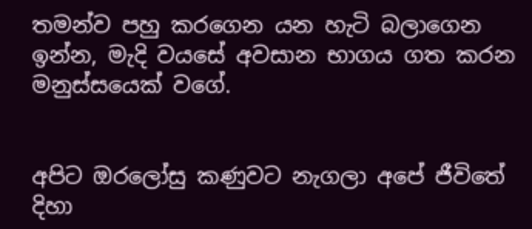තමන්ව පහු කරගෙන යන හැටි බලාගෙන ඉන්න, මැදි වයසේ අවසාන භාගය ගත කරන මනුස්සයෙක් වගේ.


අපිට ඔරලෝසු කණුවට නැගලා අපේ ජීවිතේ දිහා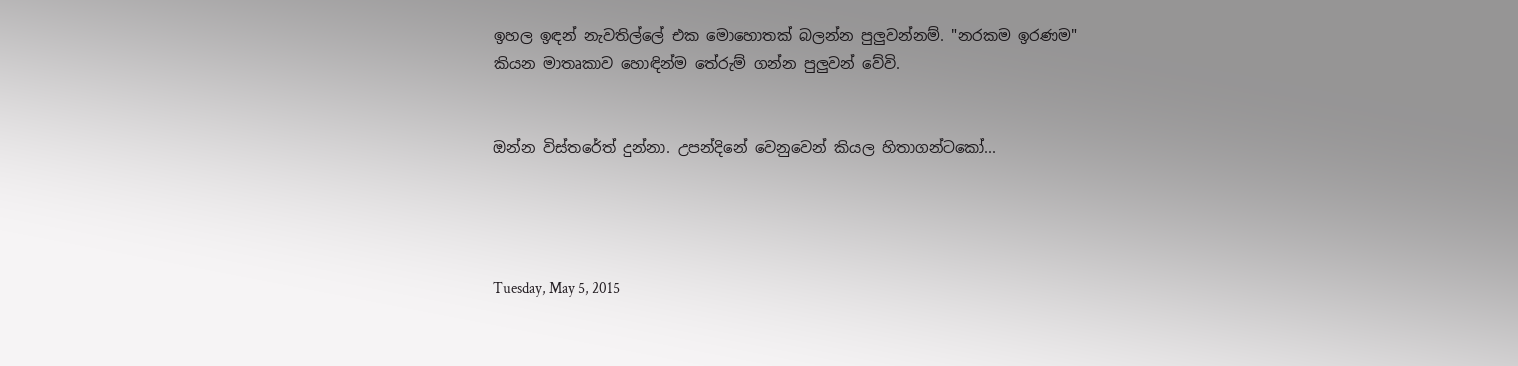ඉහල ඉඳන් නැවතිල්ලේ එක මොහොතක් බලන්න පුලුවන්නම්. "නරකම ඉරණම" කියන මාතෘකාව හොඳින්ම තේරුම් ගන්න පුලුවන් වේවි.


ඔන්න විස්තරේත් දුන්නා. උපන්දිනේ වෙනුවෙන් කියල හිතාගන්ටකෝ...




Tuesday, May 5, 2015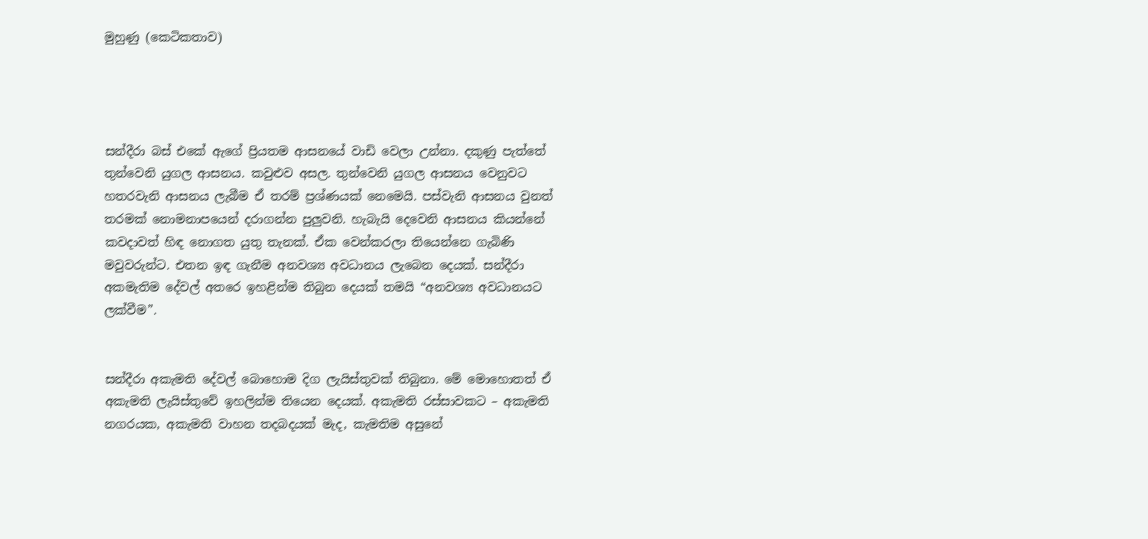මුහුණු (කෙටිකතාව)




සන්දීරා බස් එකේ ඇගේ ප්‍රියතම ආසනයේ වාඩි වෙලා උන්නා. දකුණු පැත්තේ තුන්වෙනි යුගල ආසනය. කවුළුව අසල. තුන්වෙනි යුගල ආසනය වෙනුවට හතරවැනි ආසනය ලැබීම ඒ තරම් ප්‍රශ්ණයක් නෙමෙයි. පස්වැනි ආසනය වුනත් තරමක් නොමනාපයෙන් දරාගන්න පුලුවනි. හැබැයි දෙවෙනි ආසනය කියන්නේ කවදාවත් හිඳ නොගත යුතු තැනක්. ඒක වෙන්කරලා තියෙන්නෙ ගැබිණි මවුවරුන්ට. එතන ඉඳ ගැනීම අනවශ්‍ය අවධානය ලැබෙන දෙයක්. සන්දීරා අකමැතිම දේවල් අතරෙ ඉහළින්ම තිබුන දෙයක් තමයි “අනවශ්‍ය අවධානයට ලක්වීම”.


සන්දීරා අකැමති දේවල් බොහොම දිග ලැයිස්තුවක් තිබුනා. මේ මොහොතත් ඒ අකැමති ලැයිස්තුවේ ඉහලින්ම තියෙන දෙයක්. අකැමති රස්සාවකට – අකැමති නගරයක, අකැමති වාහන තදබදයක් මැද, කැමතිම අසුනේ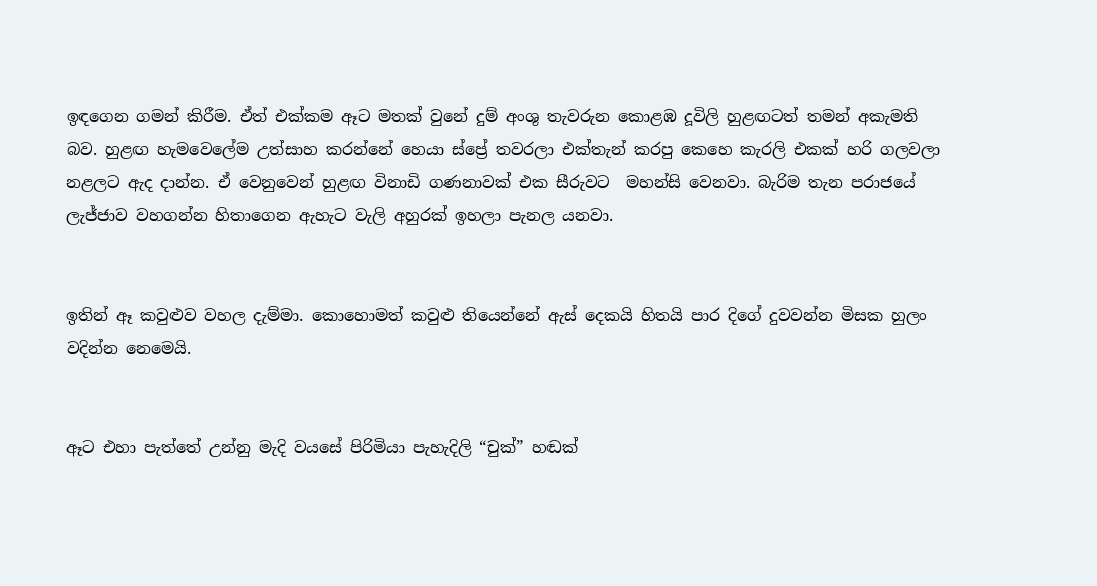ඉඳගෙන ගමන් කිරීම. ඒත් එක්කම ඈට මතක් වුනේ දුම් අංශු තැවරුන කොළඹ දූවිලි හුළඟටත් තමන් අකැමති බව. හුළඟ හැමවෙලේම උත්සාහ කරන්නේ හෙයා ස්ප්‍රේ තවරලා එක්තැන් කරපු කෙහෙ කැරලි එකක් හරි ගලවලා නළලට ඇද දාන්න. ඒ වෙනුවෙන් හුළඟ විනාඩි ගණනාවක් එක සීරුවට  මහන්සි වෙනවා. බැරිම තැන පරාජයේ ලැජ්ජාව වහගන්න හිතාගෙන ඇහැට වැලි අහුරක් ඉහලා පැනල යනවා.


ඉතින් ඈ කවුළුව වහල දැම්මා. කොහොමත් කවුළු තියෙන්නේ ඇස් දෙකයි හිතයි පාර දිගේ දුවවන්න මිසක හුලං වදින්න නෙමෙයි.


ඈට එහා පැත්තේ උන්නු මැදි වයසේ පිරිමියා පැහැදිලි “චුක්” හඬක්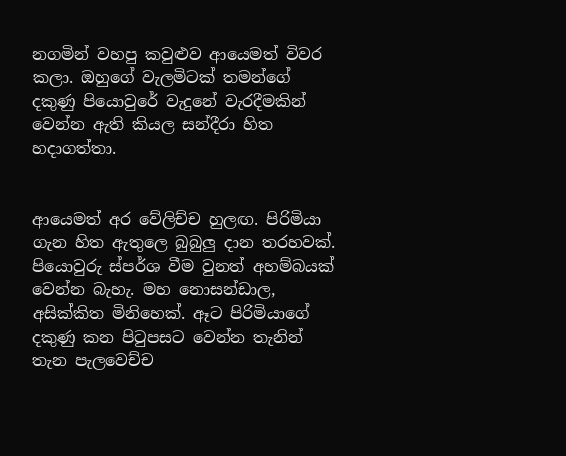නගමින් වහපු කවුළුව ආයෙමත් විවර කලා. ඔහුගේ වැලමිටක් තමන්ගේ දකුණු පියොවුරේ වැදුනේ වැරදීමකින් වෙන්න ඇති කියල සන්දීරා හිත හදාගත්තා.


ආයෙමත් අර වේලිච්ච හුලඟ. පිරිමියා ගැන හිත ඇතුලෙ බුබුලු දාන තරහවක්. පියොවුරු ස්පර්ශ වීම වුනත් අහම්බයක් වෙන්න බැහැ. මහ නොසන්ඩාල, අසික්කිත මිනිහෙක්. ඈට පිරිමියාගේ දකුණු කන පිටුපසට වෙන්න තැනින් තැන පැලවෙච්ච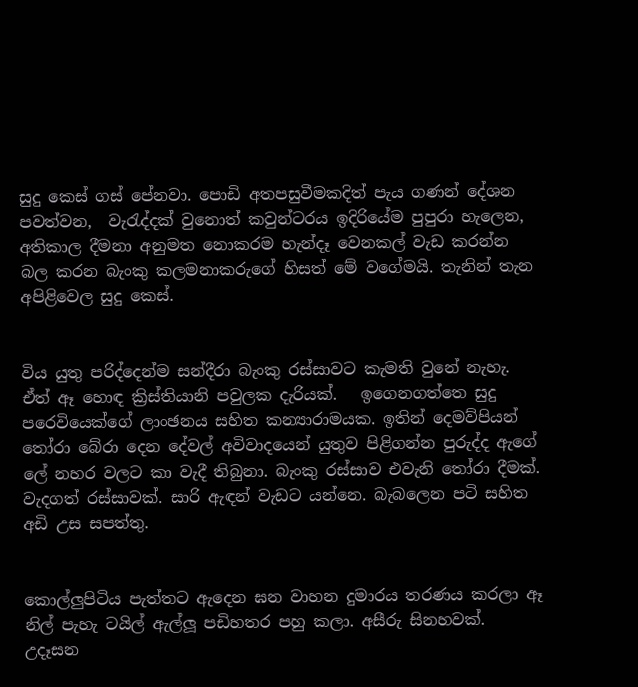සුදු කෙස් ගස් පේනවා. පොඩි අතපසුවීමකදිත් පැය ගණන් දේශන පවත්වන,  වැරැද්දක් වුනොත් කවුන්ටරය ඉදිරියේම පුපුරා හැලෙන, අතිකාල දීමනා අනුමත නොකරම හැන්දෑ වෙනකල් වැඩ කරන්න බල කරන බැංකු කලමනාකරුගේ හිසත් මේ වගේමයි. තැනින් තැන අපිළිවෙල සුදු කෙස්.


විය යුතු පරිද්දෙන්ම සන්දීරා බැංකු රස්සාවට කැමති වුනේ නැහැ. ඒත් ඈ හොඳ ක්‍රිස්තියානි පවුලක දැරියක්.   ඉගෙනගත්තෙ සුදු පරෙවියෙක්ගේ ලාංඡනය සහිත කන්‍යාරාමයක. ඉතින් දෙමව්පියන් තෝරා බේරා දෙන දේවල් අවිවාදයෙන් යුතුව පිළිගන්න පුරුද්ද ඇගේ ලේ නහර වලට කා වැදී තිබුනා. බැංකු රස්සාව එවැනි තෝරා දීමක්. වැදගත් රස්සාවක්. සාරි ඇඳන් වැඩට යන්නෙ. බැබලෙන පටි සහිත අඩි උස සපත්තු.


කොල්ලුපිටිය පැත්තට ඇදෙන ඝන වාහන දුමාරය තරණය කරලා ඈ නිල් පැහැ ටයිල් ඇල්ලූ පඩිහතර පහු කලා. අසීරු සිනහවක්. උදෑසන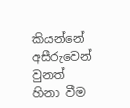කියන්නේ අසීරුවෙන් වුනත් හිනා වීම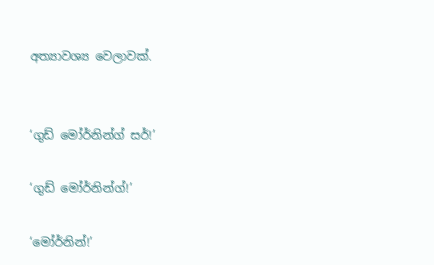අත්‍යාවශ්‍ය වෙලාවක්.


‘ගුඩ් මෝර්නින්ග් සර්!’

‘ගුඩ් මෝර්නින්ග්!’

‘මෝර්නින්!’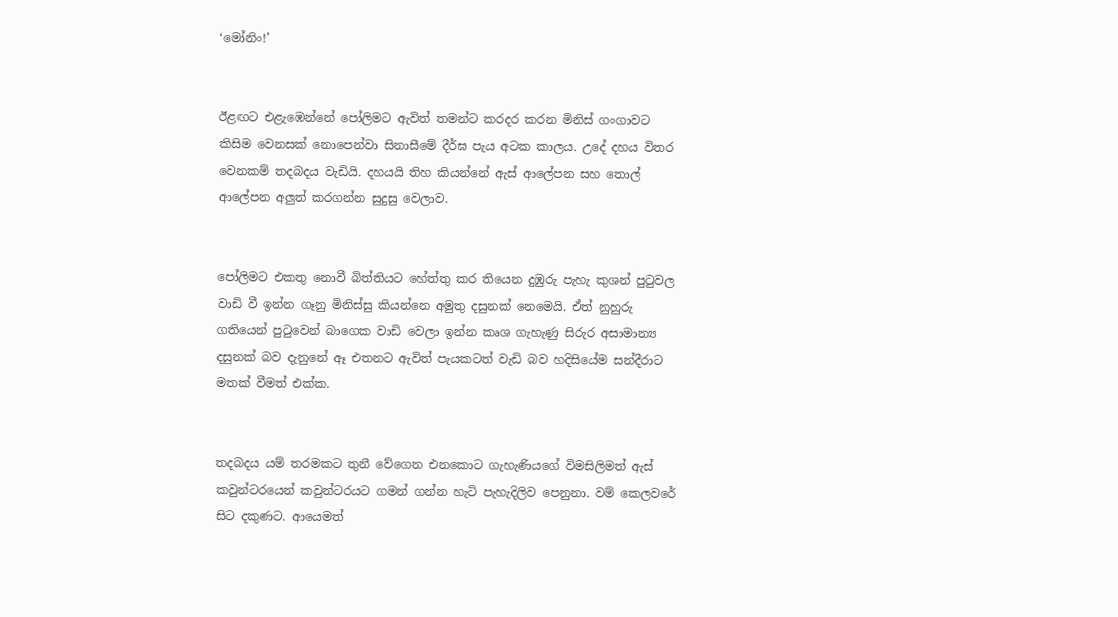‘මෝනිං!’


ඊළඟට එළැඹෙන්නේ පෝලිමට ඇවිත් තමන්ට කරදර කරන මිනිස් ගංගාවට කිසිම වෙනසක් නොපෙන්වා සිනාසීමේ දීර්ඝ පැය අටක කාලය. උදේ දහය විතර වෙනකම් තදබදය වැඩියි. දහයයි තිහ කියන්නේ ඇස් ආලේපන සහ තොල් ආලේපන අලුත් කරගන්න සුදුසු වෙලාව.


පෝලිමට එකතු නොවී බිත්තියට හේත්තු කර තියෙන දුඹුරු පැහැ කුශන් පුටුවල වාඩි වී ඉන්න ගෑනු මිනිස්සු කියන්නෙ අමුතු දසුනක් නෙමෙයි. ඒත් නුහුරු ගතියෙන් පුටුවෙන් බාගෙක වාඩි වෙලා ඉන්න කෘශ ගැහැණු සිරුර අසාමාන්‍ය දසුනක් බව දැනුනේ ඈ එතනට ඇවිත් පැයකටත් වැඩි බව හදිසියේම සන්දීරාට මතක් වීමත් එක්ක.


තදබදය යම් තරමකට තුනී වේගෙන එනකොට ගැහැණියගේ විමසිලිමත් ඇස් කවුන්ටරයෙන් කවුන්ටරයට ගමන් ගන්න හැටි පැහැදිලිව පෙනුනා. වම් කෙලවරේ සිට දකුණට. ආයෙමත්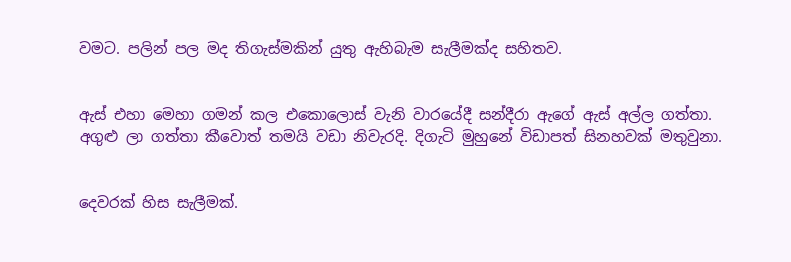වමට. පලින් පල මද තිගැස්මකින් යුතු ඇහිබැම සැලීමක්ද සහිතව.


ඇස් එහා මෙහා ගමන් කල එකොලොස් වැනි වාරයේදී සන්දීරා ඇගේ ඇස් අල්ල ගත්තා. අගුළු ලා ගත්තා කීවොත් තමයි වඩා නිවැරදි. දිගැටි මුහුනේ විඩාපත් සිනහවක් මතුවුනා.


දෙවරක් හිස සැලීමක්.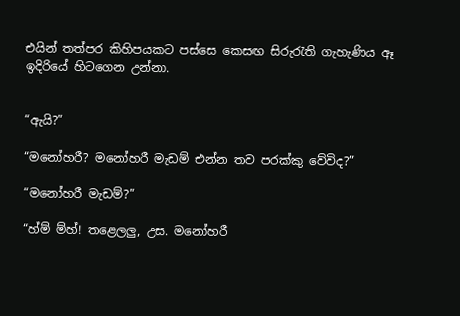එයින් තත්පර කිහිපයකට පස්සෙ කෙසඟ සිරුරැති ගැහැණිය ඈ ඉදිරියේ හිටගෙන උන්නා.


“ඇයි?”

“මනෝහරී? මනෝහරී මැඩම් එන්න තව පරක්කු වේවිද?”

“මනෝහරී මැඩම්?”

“හ්ම් ම්හ්! තළෙලලු, උස. මනෝහරී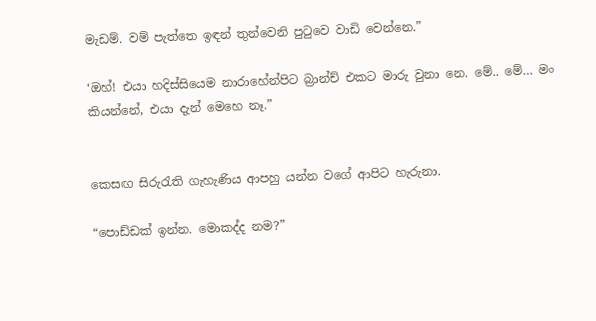මැඩම්. වම් පැත්තෙ ඉඳන් තුන්වෙනි පුටුවෙ වාඩි වෙන්නෙ.”

‘ඔහ්! එයා හදිස්සියෙම නාරාහේන්පිට බ්‍රාන්ච් එකට මාරු වුනා නෙ. මේ.. මේ… මං කියන්නේ, එයා දැන් මෙහෙ නෑ.”


කෙසඟ සිරුරැති ගැහැණිය ආපහු යන්න වගේ ආපිට හැරුනා.

“පොඩ්ඩක් ඉන්න. මොකද්ද නම?”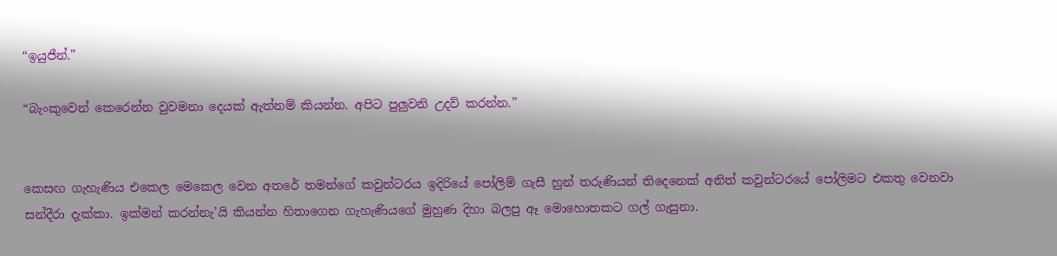“ඉයුජීන්.”

“බැංකුවෙන් කෙරෙන්න වුවමනා දෙයක් ඇත්නම් කියන්න. අපිට පුලුවනි උදව් කරන්න.”


කෙසඟ ගැහැණිය එකෙල මෙකෙල වෙන අතරේ තමන්ගේ කවුන්ටරය ඉදිරියේ පෝලිම් ගැසී හුන් තරුණියන් තිදෙනෙක් අනිත් කවුන්ටරයේ පෝලිමට එකතු වෙනවා සන්දීරා දැක්කා. ඉක්මන් කරන්නැ’යි කියන්න හිතාගෙන ගැහැණියගේ මුහුණ දිහා බලපු ඈ මොහොතකට ගල් ගැසුනා.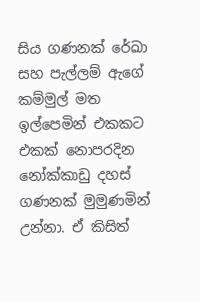සිය ගණනක් රේඛා සහ පැල්ලම් ඇගේ කම්මුල් මත ඉල්පෙමින් එකකට එකක් නොපරදින නෝක්කාඩු දහස් ගණනක් මුමුණමින් උන්නා. ඒ කිසිත්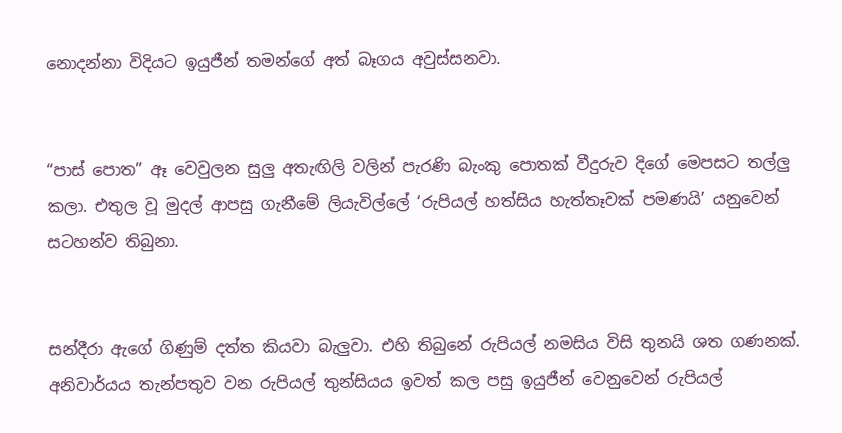නොදන්නා විදියට ඉයුජීන් තමන්ගේ අත් බෑගය අවුස්සනවා.


“පාස් පොත” ඈ වෙවුලන සුලු අතැඟිලි වලින් පැරණි බැංකු පොතක් වීදුරුව දිගේ මෙපසට තල්ලු කලා. එතුල වූ මුදල් ආපසු ගැනීමේ ලියැවිල්ලේ ‘රුපියල් හත්සිය හැත්තෑවක් පමණයි’ යනුවෙන් සටහන්ව තිබුනා.


සන්දීරා ඇගේ ගිණුම් දත්ත කියවා බැලුවා. එහි තිබුනේ රුපියල් නමසිය විසි තුනයි ශත ගණනක්. අනිවාර්යය තැන්පතුව වන රුපියල් තුන්සියය ඉවත් කල පසු ඉයුජීන් වෙනුවෙන් රුපියල්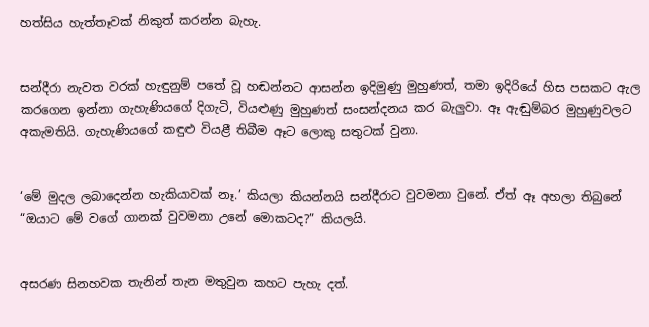හත්සිය හැත්තෑවක් නිකුත් කරන්න බැහැ.


සන්දීරා නැවත වරක් හැඳුනුම් පතේ වූ හඬන්නට ආසන්න ඉදිමුණු මුහුණත්, තමා ඉදිරියේ හිස පසකට ඇල කරගෙන ඉන්නා ගැහැණියගේ දිගැටි, වියළුණු මුහුණත් සංසන්දනය කර බැලුවා. ඈ ඇඬුම්බර මුහුණුවලට අකැමතියි. ගැහැණියගේ කඳුළු වියළී තිබීම ඈට ලොකු සතුටක් වුනා.


‘මේ මුදල ලබාදෙන්න හැකියාවක් නෑ.’ කියලා කියන්නයි සන්දීරාට වුවමනා වුනේ. ඒත් ඈ අහලා තිබුනේ “ඔයාට මේ වගේ ගානක් වුවමනා උනේ මොකටද?” කියලයි.


අසරණ සිනහවක තැනින් තැන මතුවුන කහට පැහැ දත්.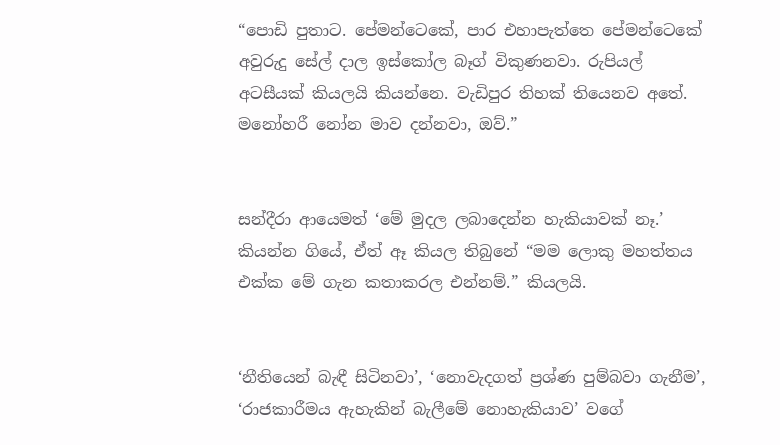“පොඩි පුතාට. පේමන්ටෙකේ, පාර එහාපැත්තෙ පේමන්ටෙකේ අවුරුදු සේල් දාල ඉස්කෝල බෑග් විකුණනවා. රුපියල් අටසීයක් කියලයි කියන්නෙ. වැඩිපුර තිහක් තියෙනව අතේ. මනෝහරී නෝන මාව දන්නවා, ඔව්.”


සන්දීරා ආයෙමත් ‘මේ මුදල ලබාදෙන්න හැකියාවක් නෑ.’ කියන්න ගියේ, ඒත් ඈ කියල තිබුනේ “මම ලොකු මහත්තය එක්ක මේ ගැන කතාකරල එන්නම්.” කියලයි.


‘නීතියෙන් බැඳී සිටිනවා’, ‘නොවැදගත් ප්‍රශ්ණ පුම්බවා ගැනීම’, ‘රාජකාරීමය ඇහැකින් බැලීමේ නොහැකියාව’ වගේ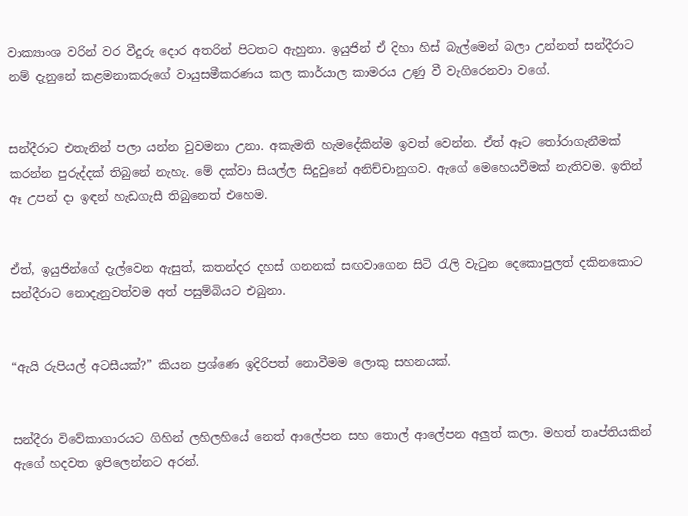වාක්‍යාංශ වරින් වර වීදුරු දොර අතරින් පිටතට ඇහුනා. ඉයුජින් ඒ දිහා හිස් බැල්මෙන් බලා උන්නත් සන්දීරාට නම් දැනුනේ කළමනාකරුගේ වායුසමීකරණය කල කාර්යාල කාමරය උණු වී වැගිරෙනවා වගේ.


සන්දීරාට එතැනින් පලා යන්න වුවමනා උනා. අකැමති හැමදේකින්ම ඉවත් වෙන්න. ඒත් ඈට තෝරාගැනීමක් කරන්න පුරුද්දක් තිබුනේ නැහැ. මේ දක්වා සියල්ල සිදුවුනේ අනිච්චානුගව. ඇගේ මෙහෙයවීමක් නැතිවම. ඉතින් ඈ උපන් දා ඉඳන් හැඩගැසී තිබුනෙත් එහෙම.


ඒත්, ඉයුජින්ගේ දැල්වෙන ඇසුත්, කතන්දර දහස් ගනනක් සඟවාගෙන සිටි රැලි වැටුන දෙකොපුලත් දකිනකොට සන්දීරාට නොදැනුවත්වම අත් පසුම්බියට එබුනා.


“ඇයි රුපියල් අටසීයක්?” කියන ප්‍රශ්ණෙ ඉදිරිපත් නොවීමම ලොකු සහනයක්.


සන්දීරා විවේකාගාරයට ගිහින් ලහිලහියේ නෙත් ආලේපන සහ තොල් ආලේපන අලුත් කලා. මහත් තෘප්තියකින් ඇගේ හදවත ඉපිලෙන්නට අරන්.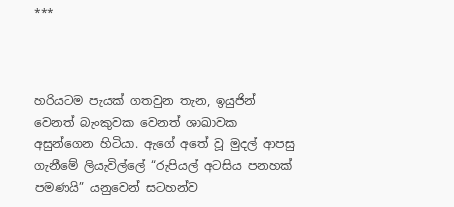***



හරියටම පැයක් ගතවුන තැන, ඉයුජින් වෙනත් බැංකුවක වෙනත් ශාඛාවක අසුන්ගෙන හිටියා. ඇගේ අතේ වූ මුදල් ආපසු ගැනීමේ ලියැවිල්ලේ “රුපියල් අටසිය පනහක් පමණයි” යනුවෙන් සටහන්ව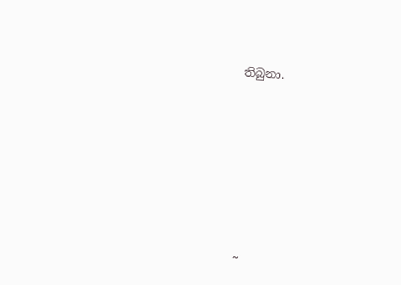තිබුනා.









~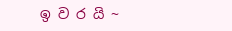ඉ ව ර යි ~